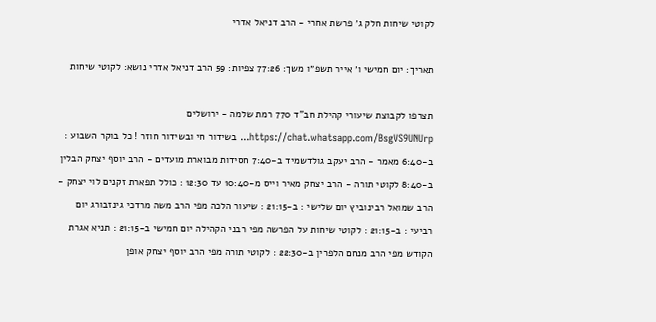לקוטי שיחות חלק ג׳ פרשת אחרי - הרב דניאל אדרי

תאריך: יום חמישי ו׳ אייר תשפ״ו משך: 77:26 צפיות: 59 הרב דניאל אדרי נושא: לקוטי שיחות

תצרפו לקבוצת שיעורי קהילת חב"ד 770 רמת שלמה - ירושלים https://chat.whatsapp.com/BsgVS9UNUrp... בשידור חי ובשידור חוזר ! כל בוקר השבוע : ב-6:40 מאמר - הרב יעקב גולדשמיד ב-7:40 חסידות מבוארת מועדים - הרב יוסף יצחק הבלין ב-8:40 לקוטי תורה - הרב יצחק מאיר וייס מ-10:40 עד 12:30 : כולל תפארת זקנים לוי יצחק - הרב שמואל רבינוביץ יום שלישי : ב-21:15 : שיעור הלכה מפי הרב משה מרדכי גינזבורג יום רביעי : ב-21:15 : לקוטי שיחות על הפרשה מפי רבני הקהילה יום חמישי ב-21:15 : תניא אגרת הקודש מפי הרב מנחם הלפרין ב-22:30 : לקוטי תורה מפי הרב יוסף יצחק אופן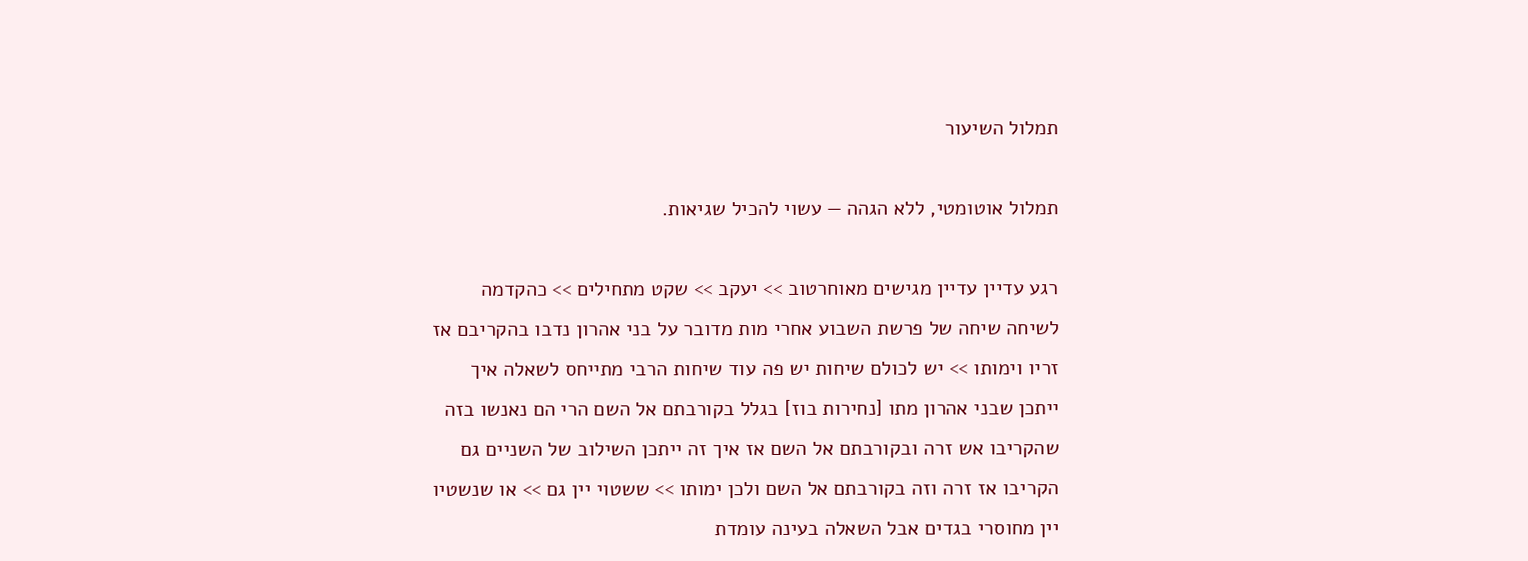תמלול השיעור

תמלול אוטומטי, ללא הגהה — עשוי להכיל שגיאות.

רגע עדיין עדיין מגישים מאוחרטוב >> יעקב >> שקט מתחילים >> כהקדמה לשיחה שיחה של פרשת השבוע אחרי מות מדובר על בני אהרון נדבו בהקריבם אז זריו וימותו >> יש לכולם שיחות יש פה עוד שיחות הרבי מתייחס לשאלה איך ייתכן שבני אהרון מתו [נחירות בוז] בגלל בקורבתם אל השם הרי הם נאנשו בזה שהקריבו אש זרה ובקורבתם אל השם אז איך זה ייתכן השילוב של השניים גם הקריבו אז זרה וזה בקורבתם אל השם ולכן ימותו >> ששטוי יין גם >> או שנשטיו יין מחוסרי בגדים אבל השאלה בעינה עומדת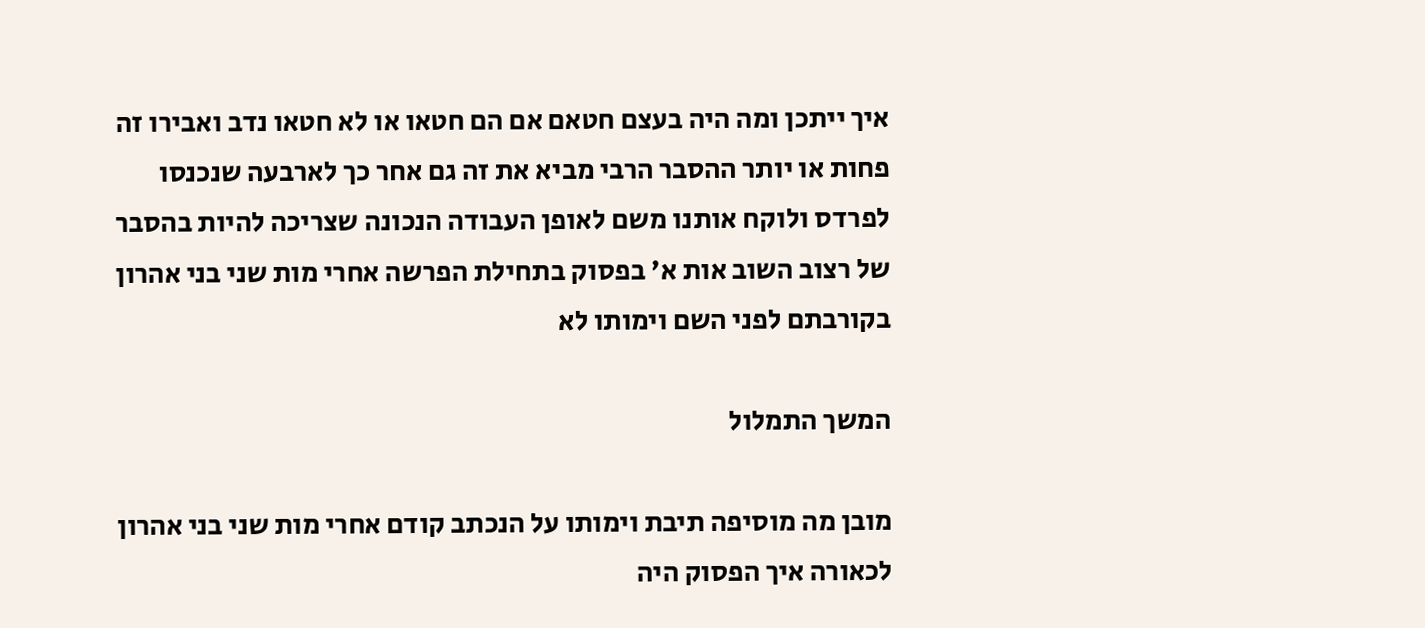איך ייתכן ומה היה בעצם חטאם אם הם חטאו או לא חטאו נדב ואבירו זה פחות או יותר ההסבר הרבי מביא את זה גם אחר כך לארבעה שנכנסו לפרדס ולוקח אותנו משם לאופן העבודה הנכונה שצריכה להיות בהסבר של רצוב השוב אות א' בפסוק בתחילת הפרשה אחרי מות שני בני אהרון בקורבתם לפני השם וימותו לא

המשך התמלול

מובן מה מוסיפה תיבת וימותו על הנכתב קודם אחרי מות שני בני אהרון לכאורה איך הפסוק היה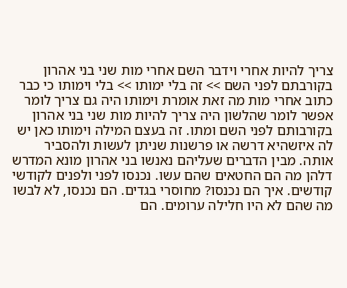צריך להיות אחרי וידבר השם אחרי מות שני בני אהרון בקורבתם לפני השם >> זה בלי ימותו >> בלי וימותו כי כבר כתוב אחרי מות מה זאת אומרת וימותו היה גם צריך לומר אפשר לומר שהלשון היה צריך להיות מות שני בני אהרון בקורבותם לפני השם ומתו. זה בעצם המילה וימותו כאן יש לה איזשהיא דרשה או פרשנות שניתן לעשות ולהסביר אותה. מבין הדברים שעליהם נאנשו בני אהרון מונא המדרש דלהן מה הם החטאים שהם עשו. נכנסו לפני ולפנים לקודשי קודשים. איך הם נכנסו? מחוסרי בגדים. הם נכנסו, לא לבשו מה שהם לא היו חלילה ערומים. הם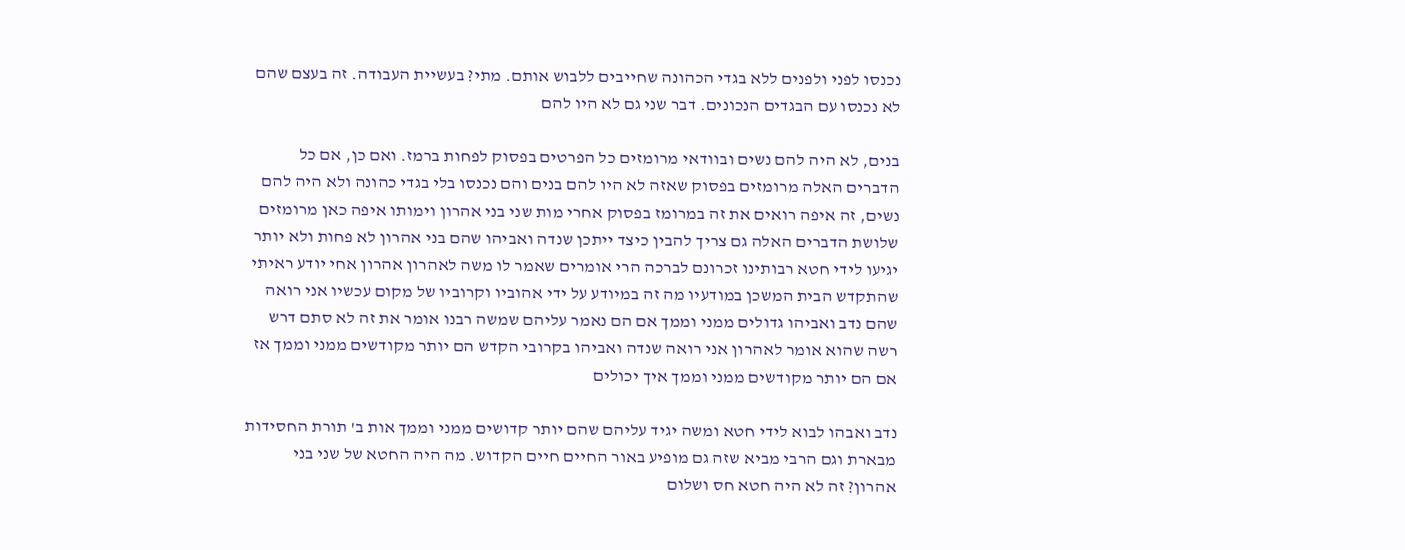נכנסו לפני ולפנים ללא בגדי הכהונה שחייבים ללבוש אותם. מתי? בעשיית העבודה. זה בעצם שהם לא נכנסו עם הבגדים הנכונים. דבר שני גם לא היו להם

בנים, לא היה להם נשים ובוודאי מרומזים כל הפרטים בפסוק לפחות ברמז. ואם כן, אם כל הדברים האלה מרומזים בפסוק שאזה לא היו להם בנים והם נכנסו בלי בגדי כהונה ולא היה להם נשים, זה איפה רואים את זה במרומז בפסוק אחרי מות שני בני אהרון וימותו איפה כאן מרומזים שלושת הדברים האלה גם צריך להבין כיצד ייתכן שנדה ואביהו שהם בני אהרון לא פחות ולא יותר יגיעו לידי חטא רבותינו זכרונם לברכה הרי אומרים שאמר לו משה לאהרון אהרון אחי יודע ראיתי שהתקדש הבית המשכן במודעיו מה זה במיודע על ידי אהוביו וקרוביו של מקום עכשיו אני רואה שהם נדב ואביהו גדולים ממני וממך אם הם נאמר עליהם שמשה רבנו אומר את זה לא סתם דרש רשה שהוא אומר לאהרון אני רואה שנדה ואביהו בקרובי הקדש הם יותר מקודשים ממני וממך אז אם הם יותר מקודשים ממני וממך איך יכולים

נדב ואבהו לבוא לידי חטא ומשה יגיד עליהם שהם יותר קדושים ממני וממך אות ב' תורת החסידות מבארת וגם הרבי מביא שזה גם מופיע באור החיים חיים הקדוש. מה היה החטא של שני בני אהרון? זה לא היה חטא חס ושלום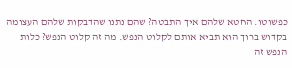כפשוטו. החטא שלהם איך התבטה? שהם נתנו שהדבקות שלהם העצומה בקדוש ברוך הוא תביא אותם לקלוט הנפש. מה זה קלוט הנפש? כלות הנפש זה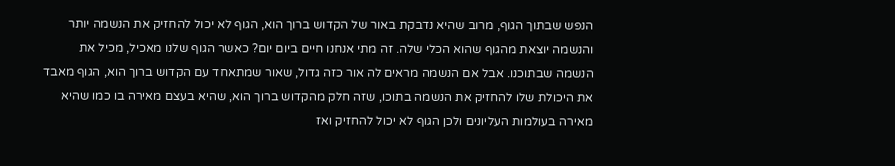הנפש שבתוך הגוף, מרוב שהיא נדבקת באור של הקדוש ברוך הוא, הגוף לא יכול להחזיק את הנשמה יותר והנשמה יוצאת מהגוף שהוא הכלי שלה. זה מתי אנחנו חיים ביום יום? כאשר הגוף שלנו מאכיל, מכיל את הנשמה שבתוכנו. אבל אם הנשמה מראים לה אור כזה גדול, שאור שמתאחד עם הקדוש ברוך הוא, הגוף מאבד את היכולת שלו להחזיק את הנשמה בתוכו, שזה חלק מהקדוש ברוך הוא, שהיא בעצם מאירה בו כמו שהיא מאירה בעולמות העליונים ולכן הגוף לא יכול להחזיק ואז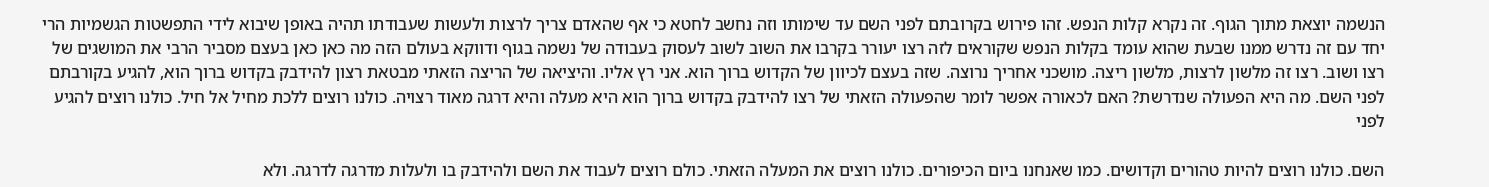הנשמה יוצאת מתוך הגוף. זה נקרא קלות הנפש. זהו פירוש בקרובתם לפני השם עד שימותו וזה נחשב לחטא כי אף שהאדם צריך לרצות ולעשות שעבודתו תהיה באופן שיבוא לידי התפשטות הגשמיות הרי יחד עם זה נדרש ממנו שבעת שהוא עומד בקלות הנפש שקוראים לזה רצו יעורר בקרבו את השוב לשוב לעסוק בעבודה של נשמה בגוף ודווקא בעולם הזה מה כאן כאן בעצם מסביר הרבי את המושגים של רצו ושוב. רצו זה מלשון לרצות, מלשון ריצה. מושכני אחריך נרוצה. שזה בעצם לכיוון של הקדוש ברוך הוא. אני רץ אליו. והיציאה של הריצה הזאתי מבטאת רצון להידבק בקדוש ברוך הוא, להגיע בקורבתם לפני השם. מה היא הפעולה שנדרשת? האם לכאורה אפשר לומר שהפעולה הזאתי של רצו להידבק בקדוש ברוך הוא היא מעלה והיא דרגה מאוד רצויה. כולנו רוצים ללכת מחיל אל חיל. כולנו רוצים להגיע לפני

השם. כולנו רוצים להיות טהורים וקדושים. כמו שאנחנו ביום הכיפורים. כולנו רוצים את המעלה הזאתי. כולם רוצים לעבוד את השם ולהידבק בו ולעלות מדרגה לדרגה. ולא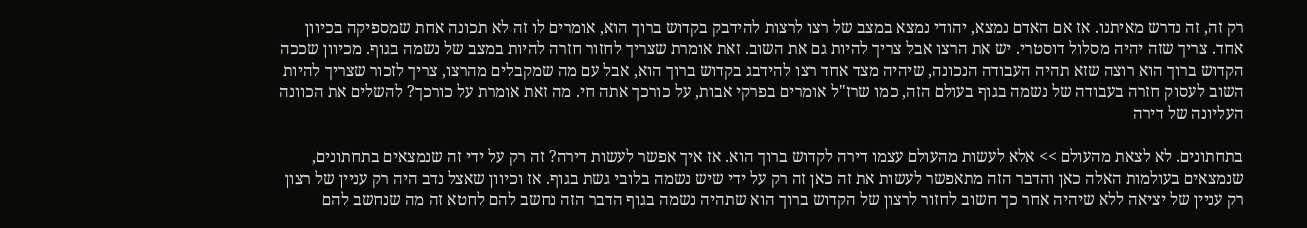רק זה, זה נדרש מאיתנו. אז אם האדם נמצא, יהודי נמצא במצב של רצו לרצות להידבק בקדוש ברוך הוא, אומרים לו זה לא תכונה אחת שמספיקה בכיוון אחד. צריך שזה יהיה מסלול דוסטרי. יש את הרצו אבל צריך להיות גם את השוב. זאת אומרת שצריך לחזור חזרה להיות במצב של נשמה בגוף. מכיוון שככה הקדוש ברוך הוא רוצה שזא תהיה העבודה הנכונה, שיהיה מצד אחד רצו להידבג בקדוש ברוך הוא, אבל עם מה שמקבלים מהרצו, צריך לזכור שצריך להיות השוב לעסוק חזרה בעבודה של נשמה בגוף בעולם הזה, כמו שרז"ל אומרים בפרקי אבות, על כורכך אתה חי. מה זאת אומרת על כורכך? להשלים את הכוונה העליונה של דירה

בתחתונים. לא לצאת מהעולם >> אלא לעשות מהעולם עצמו דירה לקדוש ברוך הוא. אז איך אפשר לעשות דירה? זה רק על ידי זה שנמצאים בתחתונים, שנמצאים בעולמות האלה כאן והדבר הזה מתאפשר לעשות את זה כאן זה רק על ידי שיש נשמה בלובי גשת בגוף. אז וכיוון שאצל נדב היה רק עניין של רצון רק עניין של יציאה ללא שיהיה אחר כך חשוב לחזור לרצון של הקדוש ברוך הוא שתהיה נשמה בגוף הדבר הזה נחשב להם לחטא זה מה שנחשב להם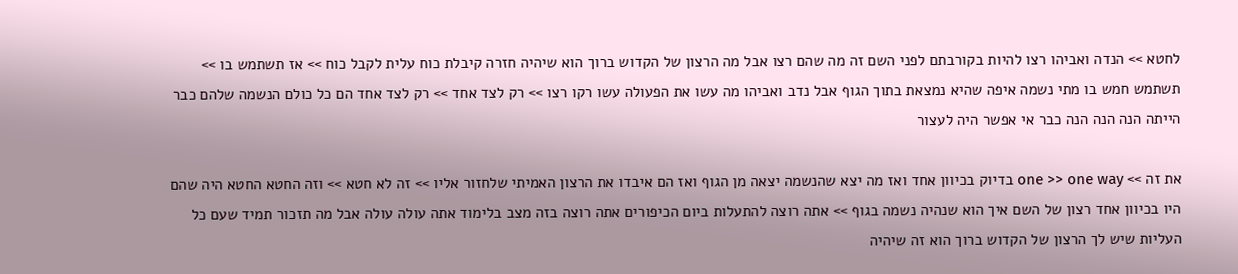לחטא >> הנדה ואביהו רצו להיות בקורבתם לפני השם זה מה שהם רצו אבל מה הרצון של הקדוש ברוך הוא שיהיה חזרה קיבלת כוח עלית לקבל כוח >> אז תשתמש בו >> תשתמש חמש בו מתי נשמה איפה שהיא נמצאת בתוך הגוף אבל נדב ואביהו מה עשו את הפעולה עשו רקו רצו >> רק לצד אחד >> רק לצד אחד הם כל כולם הנשמה שלהם כבר הייתה הנה הנה הנה כבר אי אפשר היה לעצור

את זה >> one >> one way בדיוק בכיוון אחד ואז מה יצא שהנשמה יצאה מן הגוף ואז הם איבדו את הרצון האמיתי שלחזור אליו >> זה לא חטא >> וזה החטא החטא היה שהם היו בכיוון אחד רצון של השם איך הוא שנהיה נשמה בגוף >> אתה רוצה להתעלות ביום הכיפורים אתה רוצה בזה מצב בלימוד אתה עולה עולה אבל מה תזכור תמיד שעם כל העליות שיש לך הרצון של הקדוש ברוך הוא זה שיהיה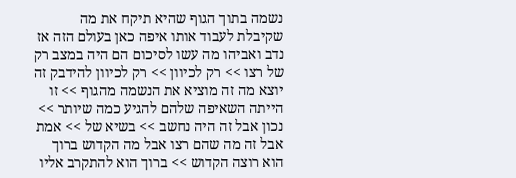נשמה בתוך הגוף שהיא תיקח את מה שקיבלת לעבוד אותו איפה כאן בעולם הזה אז נדב ואביהו מה עשו לסיכום הם היה במצב רק של רצו >> רק לכיוון >> רק לכיוון להידבק זה יוצא מה זה מוציא את הנשמה מהגוף >> זו הייתה השאיפה שלהם להגיע כמה שיותר >> נכון אבל זה היה נחשב >> בשיא של >> אמת אבל זה מה שהם רצו אבל מה הקדוש ברוך הוא רוצה הקדוש >> ברוך הוא להתקרב אליו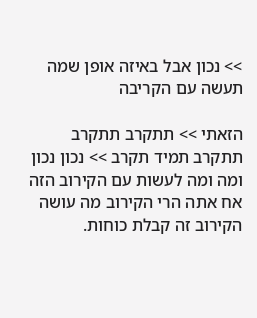>> נכון אבל באיזה אופן שמה תעשה עם הקריבה

הזאתי >> תתקרב תתקרב תתקרב תמיד תקרב >> נכון נכון ומה ומה לעשות עם הקירוב הזה אח אתה הרי הקירוב מה עושה הקירוב זה קבלת כוחות.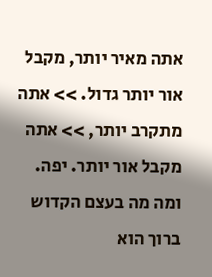אתה מאיר יותר, מקבל אור יותר גדול. >> אתה מתקרב יותר, >> אתה מקבל אור יותר. יפה. ומה מה בעצם הקדוש ברוך הוא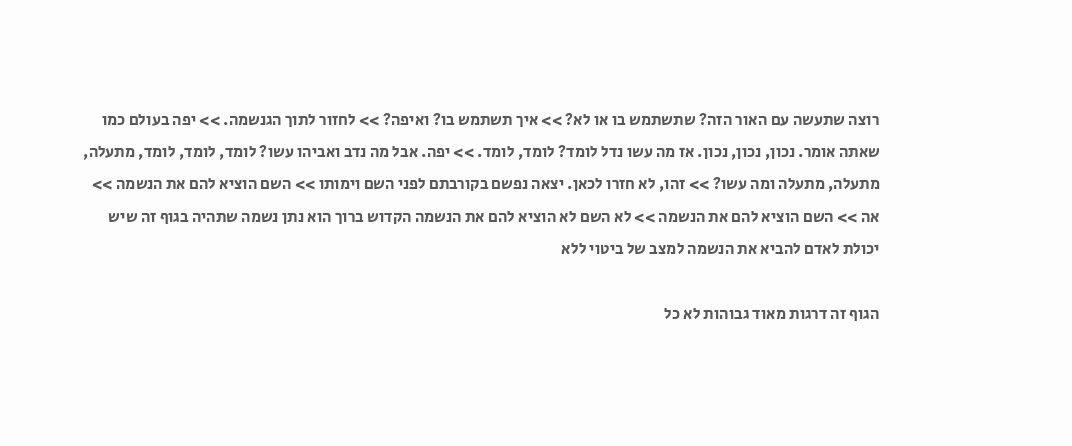רוצה שתעשה עם האור הזה? שתשתמש בו או לא? >> איך תשתמש בו? ואיפה? >> לחזור לתוך הגנשמה. >> יפה בעולם כמו שאתה אומר. נכון, נכון, נכון. אז מה עשו נדל לומד? לומד, לומד. >> יפה. אבל מה נדב ואביהו עשו? לומד, לומד, לומד, מתעלה, מתעלה, מתעלה ומה עשו? >> זהו, לא חזרו לכאן. יצאה נפשם בקורבתם לפני השם וימותו >> השם הוציא להם את הנשמה >> אה >> השם הוציא להם את הנשמה >> לא השם לא הוציא להם את הנשמה הקדוש ברוך הוא נתן נשמה שתהיה בגוף זה שיש יכולת לאדם להביא את הנשמה למצב של ביטוי ללא

הגוף זה דרגות מאוד גבוהות לא כל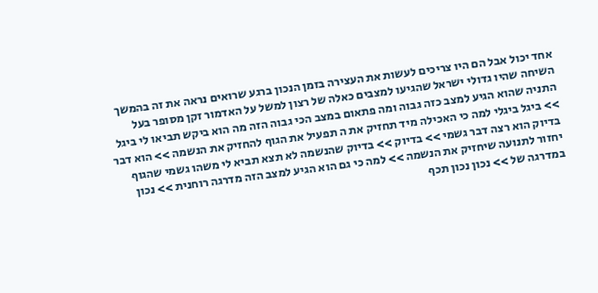אחד יכול אבל הם היו צריכים לעשות את העצירה בזמן הנכון ברגע שרואים נראה את זה בהמשך השיחה שהיו גדולי ישראל שהגיעו למצבים כאלה של רצון למשל על האדמור זקן מסופר בעל התניה שהוא הגיע למצב כזה גבוה ומה פתאום במצב הכי גבוה הזה מה הוא ביקש תביאו לי ביגל >> ביגל ביגלי למה כי האכילה מיד תחזיק את ה תפעיל את הגוף להחזיק את הנשמה >> הוא דבר בדיוק הוא רצה דבר גשמי >> בדיוק >> בדיוק שהנשמה לא תצא תביא לי משהו גשמי שהגוף יחזור לתנועה שיחזיק את הנשמה >> למה כי גם הוא הגיע למצב הזה מדרגה רוחנית >> נכון במדרגה של >> נכון נכון תכף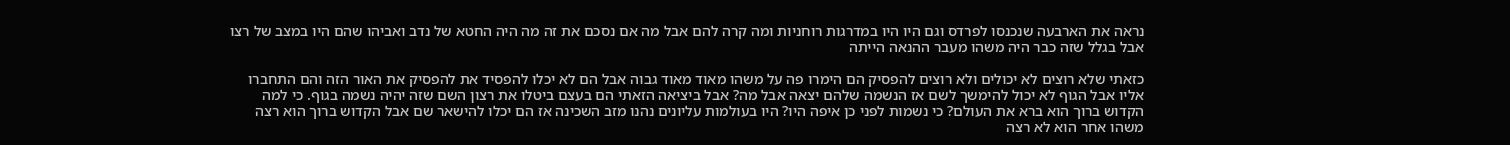נראה את הארבעה שנכנסו לפרדס וגם היו היו במדרגות רוחניות ומה קרה להם אבל מה אם נסכם את זה מה היה החטא של נדב ואביהו שהם היו במצב של רצו אבל בגלל שזה כבר היה משהו מעבר ההנאה הייתה

כזאתי שלא רוצים לא יכולים ולא רוצים להפסיק הם הימרו פה על משהו מאוד מאוד גבוה אבל הם לא יכלו להפסיד את להפסיק את האור הזה והם התחברו אליו אבל הגוף לא יכול להימשך לשם אז הנשמה שלהם יצאה אבל מה? אבל ביציאה הזאתי הם בעצם ביטלו את רצון השם שזה יהיה נשמה בגוף. כי למה הקדוש ברוך הוא ברא את העולם? כי נשמות לפני כן איפה היו? היו בעולמות עליונים נהנו מזב השכינה אז הם יכלו להישאר שם אבל הקדוש ברוך הוא רצה משהו אחר הוא לא רצה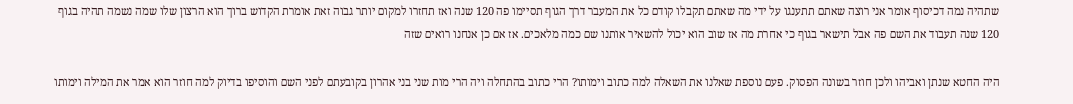שתהיה נמה דכיסוף אומר אני רוצה שאתם תתענגו על ידי מה שאתם תקבלו קודם כל את המעבר דרך הגוף תסיימו פה 120 שנה ואז תחזרו למקום יותר גבוה זאת אומרת הקדוש ברוך הוא הרצון שלו שמה נשמה תהיה בגוף 120 שנה תעבוד את השם פה אבל תישאר בגוף כי אחרת מה אז שוב הוא יכול להשאיר אותנו שם כמה מלאכים. אז אם כן אנחנו רואים שזה

היה החטא שנתן ואביהו ולכן חוזר בשונה הפסוק. פעם נוספת שאלנו את השאלה למה כתוב וימותו? הרי כתוב בהתחלה ויה הרי מות שני בני אהרון בקובעתם לפני השם והוסיפו בדיוק למה חוזר הוא אמר את המילה וימותו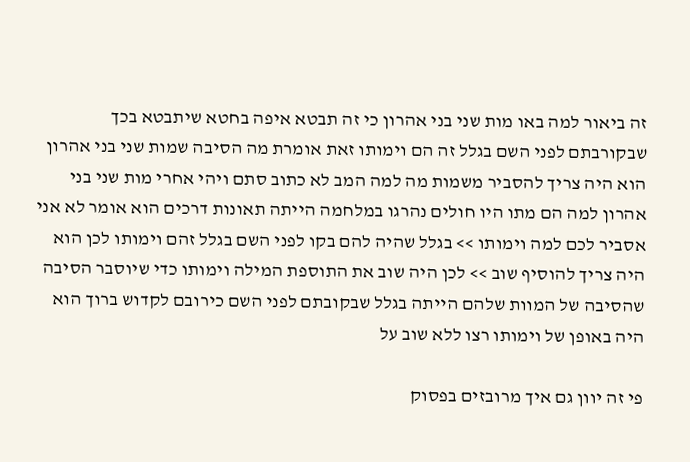זה ביאור למה באו מות שני בני אהרון כי זה תבטא איפה בחטא שיתבטא בכך שבקורבתם לפני השם בגלל זה הם וימותו זאת אומרת מה הסיבה שמות שני בני אהרון הוא היה צריך להסביר משמות מה למה המב לא כתוב סתם ויהי אחרי מות שני בני אהרון למה הם מתו היו חולים נהרגו במלחמה הייתה תאונות דרכים הוא אומר לא אני אסביר לכם למה וימותו >> בגלל שהיה להם בקו לפני השם בגלל זהם וימותו לכן הוא היה צריך להוסיף שוב >> לכן היה שוב את התוספת המילה וימותו כדי שיוסבר הסיבה שהסיבה של המוות שלהם הייתה בגלל שבקובתם לפני השם כירובם לקדוש ברוך הוא היה באופן של וימותו רצו ללא שוב על

פי זה יוון גם איך מרובזים בפסוק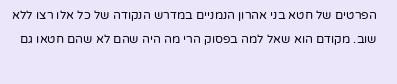הפרטים של חטא בני אהרון הנמניים במדרש הנקודה של כל אלו רצו ללא שוב. מקודם הוא שאל למה בפסוק הרי מה היה שהם לא שהם חטאו גם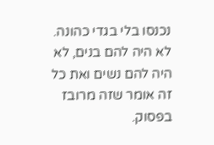נכנסו בלי בגדי כהונה. לא היה להם בנים, לא היה להם נשים ואת כל זה אומר שזה מרובז בפסוק.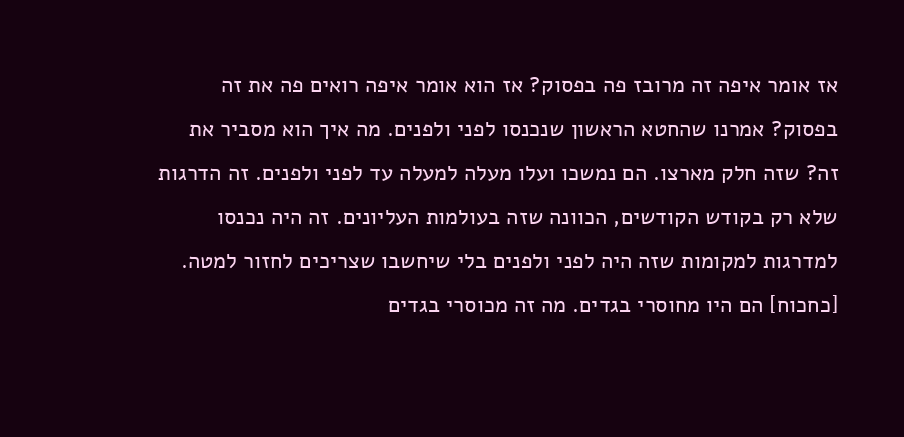אז אומר איפה זה מרובז פה בפסוק? אז הוא אומר איפה רואים פה את זה בפסוק? אמרנו שהחטא הראשון שנכנסו לפני ולפנים. מה איך הוא מסביר את זה? שזה חלק מארצו. הם נמשכו ועלו מעלה למעלה עד לפני ולפנים. זה הדרגות שלא רק בקודש הקודשים, הכוונה שזה בעולמות העליונים. זה היה נכנסו למדרגות למקומות שזה היה לפני ולפנים בלי שיחשבו שצריכים לחזור למטה. [כחכוח] הם היו מחוסרי בגדים. מה זה מכוסרי בגדים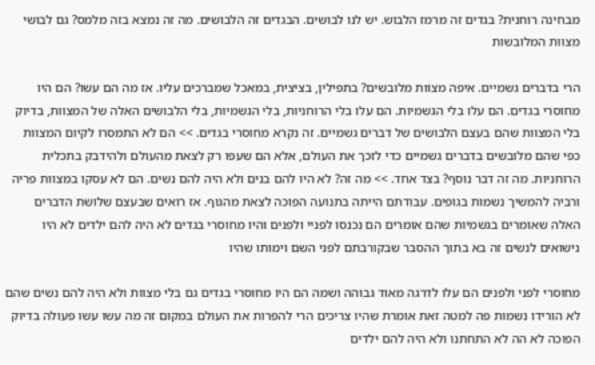מבחינה רוחנית? בגדים זה מרמז הלבוש. יש לנו לבושים. הבגדים זה הלבושים. מה זה נמצא בזה מלמס? גם לבושי מצוות המלובשות

הרי בדברים גשמיים. איפה מצוות מלובשים? בתפילין, בציצית, במאכל שמברכים עליו. אז מה הם עשו? הם היו מחוסרי בגדים. הם עלו בלי הגשמיות. הם עלו בלי הרוחניות, בלי הגשמיות, בלי הלבושים האלה של המצוות, בדיוק בלי המצוות שהם בעצם הלבושים של דברים גשמיים. זה נקרא מחוסרי בגדים. >> הם לא התמסרו לקיום המצוות כפי שהם מלובשים בדברים גשמיים כדי לזכך את העולם, אלא הם שעפו רק לצאת מהעולם ולהידבק בתכלית הרוחניות. מה זה דבר נוסף? בצד אחד. >> מה זה? לא היו להם בנים ולא היה להם נשים. הם לא עסקו במצוות פריה ורביה להמשיך נשמות בגופים. עבודתם הייתה בתנועה הפוכה לצאת מהגוף. אז רואים שבעצם שלושת הדברים האלה שאומרים בגשמיות שהם אומרים הם נכנסו לפניי ולפנים והיו מחוסרי בגדים לא היה להם ילדים לא היו נישואים לנשים זה בא בתוך ההסבר שבקורבתם לפני השם וימותו שהיו

מחוסרי לפני ולפנים הם עלו לדרגה מאוד גבוהה ושמה הם היו מחוסרי בגדים גם בלי מצוות ולא היה להם נשים שהם לא הורידו נשמות פה למטה זאת אומרת שהיו צריכים הרי להפרות את העולם במקום זה מה עשו עשו פעולה בדיוק הפוכה לא הה לא התחתנו ולא היה להם ילדים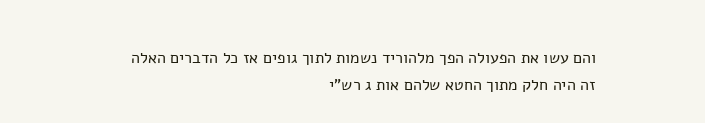והם עשו את הפעולה הפך מלהוריד נשמות לתוך גופים אז כל הדברים האלה זה היה חלק מתוך החטא שלהם אות ג רש"י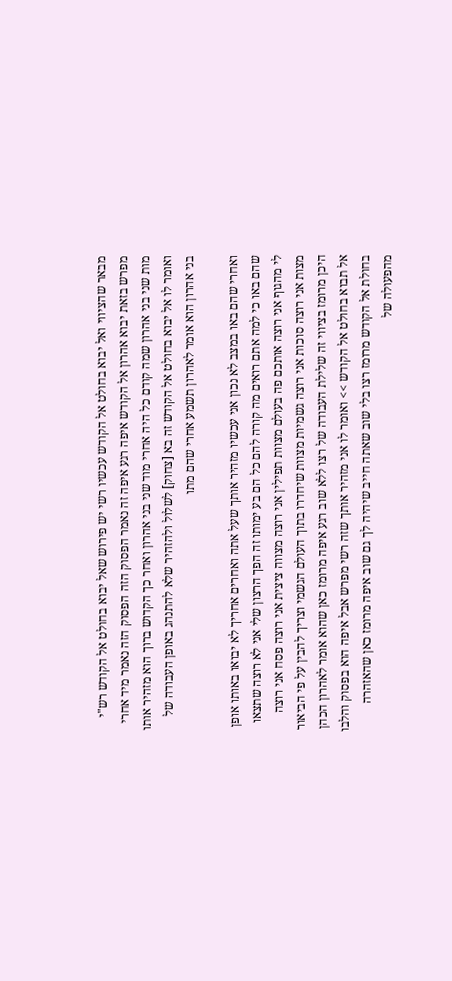מבאר שהציווי ואל יבוא בחולט אל הקודש עכשיו רשי יש פירוש שאל יבוא בחולט אל הקודש רש"י מפרש בזאת יבוא אהרון אל הקודש איפה רגע איפה זה נאמר הפסוק הזה הפסוק הזה נאמר מיד אחרי מות שני בני אהרון שמה קודם כל היה אחרי מוד שני בני אהרון ואחר כך הקדוש ברוך הוא מזהיר אותו ואומר לו אל יבוא בחולט אל הקודש זה בא [צחוק] לשלול ולהזהיר שלא להתנהג באופן העבודה של בני אהרון הוא אומר לאהרון תשמע אחרי שהם מתו

ואחרי שהם באו במצב לא נכון אני עכשיו מזהיר אותך שעל אתה ואחרים אחריך לא יבואו באותו אופן שהם באו כי למה אתם רואים מה קורה להם כל הם בע ימותו זה הפך הרצון שלי אני לא רוצה שתצאו לי מהגוף אני רוצה אותכם פה בעולם מצוות תפילין אני רוצה מצווה ציצית אני רוצה פסח אני רוצה מצות אני רוצה סוכות אני רוצה גשמיות מצוות שיחדרו בתוך העולם הגשמי וצריך להבין על פי הביאור היכן מרומז בציווי זה שלילת העבודה של רצו ללא שוב רגע איפה מרומז כאן שהוא אומר לאהרון הכהן אל תבוא בחולט אל הקודש >> ואומר לו אני מזהיר אותך שזה רשי מפרש אבל איפה הוא בפסוק והלבו בחולת אל הקודש מרומז רצו בלי שוב שאתה חייב שיהיה לך גם שוב איפה מרומז כאן שהאזהרה מהפעולה של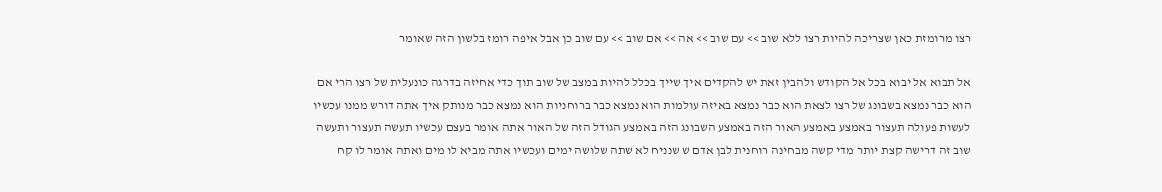רצו מרומזת כאן שצריכה להיות רצו ללא שוב >> עם שוב >> אה >> אם שוב >> עם שוב כן אבל איפה רומז בלשון הזה שאומר

אל תבוא אל יבוא בכל אל הקודש ולהבין זאת יש להקדים איך שייך בכלל להיות במצב של שוב תוך כדי אחיזה בדרגה כונעלית של רצו הרי אם הוא כבר נמצא בשבונג של רצו לצאת הוא כבר נמצא באיזה עולמות הוא נמצא כבר ברוחניות הוא נמצא כבר מנותק איך אתה דורש ממנו עכשיו לעשות פעולה תעצור באמצע באמצע האור הזה באמצע השבונג הזה באמצע הגודל הזה של האור אתה אומר בעצם עכשיו תעשה תעצור ותעשה שוב זה דרישה קצת יותר מדי קשה מבחינה רוחנית לבן אדם ש שנניח לא שתה שלושה ימים ועכשיו אתה מביא לו מים ואתה אומר לו קח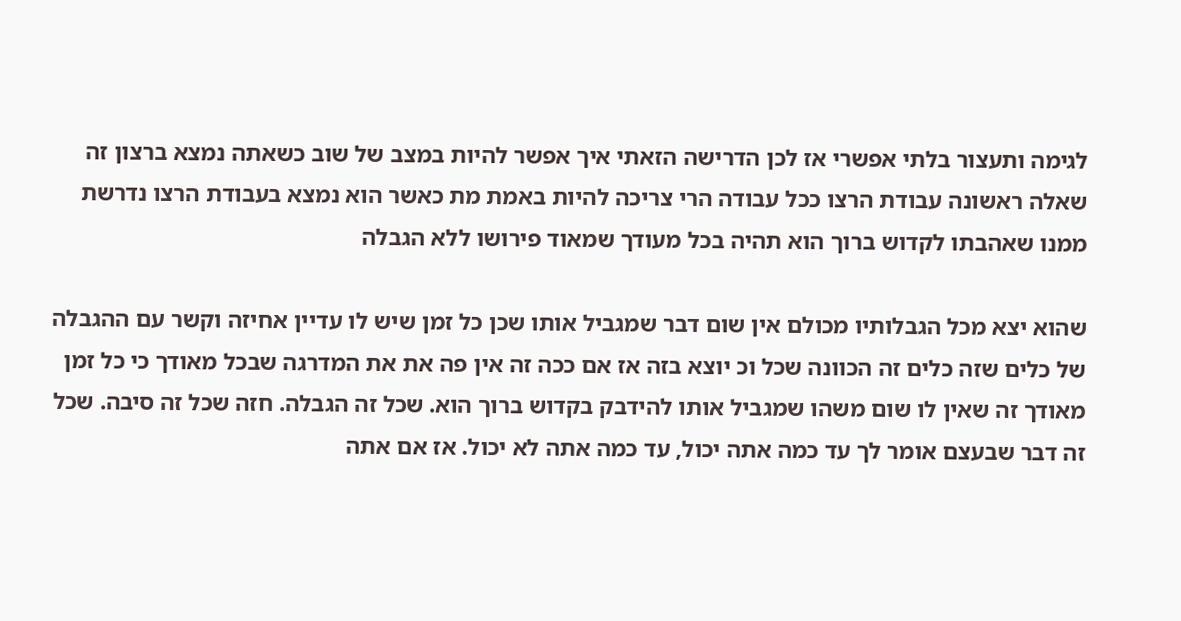לגימה ותעצור בלתי אפשרי אז לכן הדרישה הזאתי איך אפשר להיות במצב של שוב כשאתה נמצא ברצון זה שאלה ראשונה עבודת הרצו ככל עבודה הרי צריכה להיות באמת מת כאשר הוא נמצא בעבודת הרצו נדרשת ממנו שאהבתו לקדוש ברוך הוא תהיה בכל מעודך שמאוד פירושו ללא הגבלה

שהוא יצא מכל הגבלותיו מכולם אין שום דבר שמגביל אותו שכן כל זמן שיש לו עדיין אחיזה וקשר עם ההגבלה של כלים שזה כלים זה הכוונה שכל וכ יוצא בזה אז אם ככה זה אין פה את את המדרגה שבכל מאודך כי כל זמן מאודך זה שאין לו שום משהו שמגביל אותו להידבק בקדוש ברוך הוא. שכל זה הגבלה. חזה שכל זה סיבה. שכל זה דבר שבעצם אומר לך עד כמה אתה יכול, עד כמה אתה לא יכול. אז אם אתה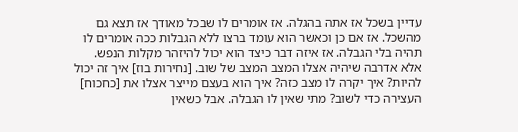עדיין בשכל אז אתה בהגלה. אז אומרים לו שבכל מאודך אז תצא גם מהשכל. אז אם כן וכאשר הוא עומד ברצו ללא הגבלות ככה אומרים לו תהיה בלי הגבלה. אז איזה דבר כיצד הוא יכול להיזהר מקלות הנפש. אלא אדרבה שיהיה אצלו המצב המצב של שוב. [נחירות בוז] איך זה יכול להיות? איך יקרה לו מצב כזה? איך הוא בעצם מייצר אצלו את [כחכוח] העצירה כדי לשוב? מתי שאין לו הגבלה. אבל כשאין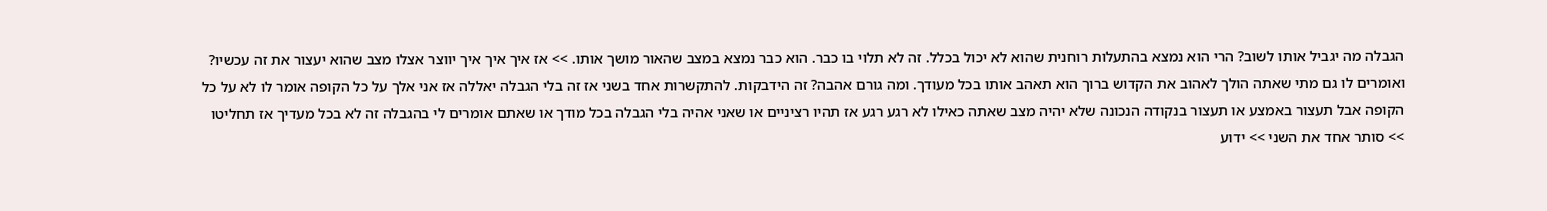הגבלה מה יגביל אותו לשוב? הרי הוא נמצא בהתעלות רוחנית שהוא לא יכול בכלל. זה לא תלוי בו כבר. הוא כבר נמצא במצב שהאור מושך אותו. >> אז איך איך איך יווצר אצלו מצב שהוא יעצור את זה עכשיו? ואומרים לו גם מתי שאתה הולך לאהוב את הקדוש ברוך הוא תאהב אותו בכל מעודך. ומה גורם אהבה? זה הידבקות. להתקשרות אחד בשני אז זה בלי הגבלה יאללה אז אני אלך על כל הקופה אומר לו לא על כל הקופה אבל תעצור באמצע או תעצור בנקודה הנכונה שלא יהיה מצב שאתה כאילו לא רגע רגע אז תהיו רציניים או שאני אהיה בלי הגבלה בכל מודך או שאתם אומרים לי בהגבלה זה לא בכל מעדיך אז תחליטו >> סותר אחד את השני >> ידוע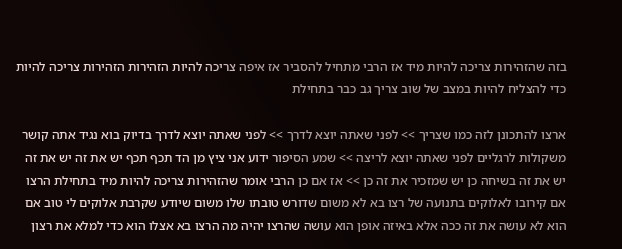בזה שהזהירות צריכה להיות מיד אז הרבי מתחיל להסביר אז איפה צריכה להיות הזהירות הזהירות צריכה להיות כדי להצליח להיות במצב של שוב צריך גב כבר בתחילת

ארצו להתכונן לזה כמו שצריך >> לפני שאתה יוצא לדרך >> לפני שאתה יוצא לדרך בדיוק בוא נגיד אתה קושר משקולות לרגליים לפני שאתה יוצא לריצה >> שמע הסיפור ידוע אני ציץ מן הד תכף תכף יש את זה יש את זה יש את זה בשיחה כן יש שמזכיר את זה כן >> אז אם כן הרבי אומר שהזהירות צריכה להיות מיד בתחילת הרצו אם קירובו לאלוקים בתנועה של רצו בא לא משום שדורש טובתו שלו משום שיודע שקרבת אלוקים לי טוב אם הוא לא עושה את זה ככה אלא באיזה אופן הוא עושה שהרצו יהיה מה הרצו בא אצלו הוא כדי למלא את רצון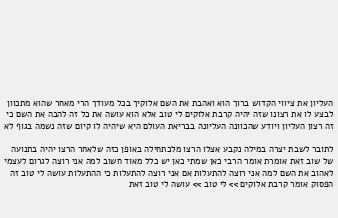העליון את ציווי הקדוש ברוך הוא ואהבת את השם אלוקיך בכל מעודך הרי מאחר שהוא מתכוון לבצע לו את רצונו שזה יהיה קרבת אלוקים לי טוב אלא הוא עושה את כל זה להבה את השם כי זה רצון העליון ויודע שהכוונה העליונה בבריאת העולם היא שיהיה לו קיום שזה נשמה בגוף לא

לתובר לשבת יצרה במילה נקבע אצלו הרצו מלכתחילה באופן כזה שלאחר הרצו יהיה בתנועה של שוב זאת אומרת אומר הרבי כאן שמתי כאן יש כלל מאוד חשוב למה אני רוצה לגרום לעצמי לאהוב את השם למה אני רוצה להתעלות אם אני רוצה להתעלות כי ההתעלות עושה לי טוב זה הפסוק אומר קרבת אלוקים >> לי טוב >> עושה לי טוב זאת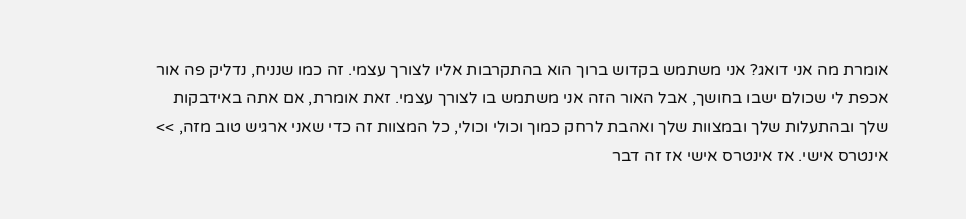אומרת מה אני דואג? אני משתמש בקדוש ברוך הוא בהתקרבות אליו לצורך עצמי. זה כמו שנניח, נדליק פה אור אכפת לי שכולם ישבו בחושך, אבל האור הזה אני משתמש בו לצורך עצמי. זאת אומרת, אם אתה באידבקות שלך ובהתעלות שלך ובמצוות שלך ואהבת לרחק כמוך וכולי וכולי, כל המצוות זה כדי שאני ארגיש טוב מזה, >> אינטרס אישי. אז אינטרס אישי אז זה דבר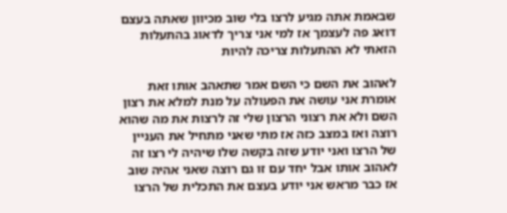שבאמת אתה מגיע לרצו בלי שוב מכיוון שאתה בעצם דואג פה לעצמך אז למי אני צריך לדאוג בהתעלות הזאתי לא ההתעלות צריכה להיות

לאהוב את השם כי השם אמר שתאהב אותו זאת אומרת אני עושה את הפעולה על מנת למלא את רצון השם ולא את רצוני הרצון שלי זה לרצות את מה שהוא רוצה ואז במצב כזה אז מתי שאני מתחיל את העניין של הרצו ואני יודע שזה בקשה שלו שיהיה לי רצו זה לאהוב אותו אבל יחד עם זו גם רוצה שאני אהיה שוב אז כבר מראש אני יודע בעצם את התכלית של הרצו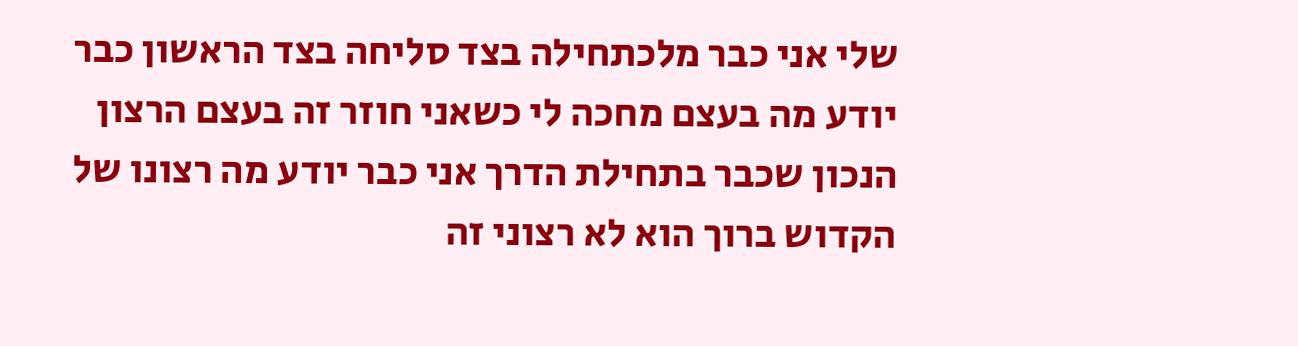שלי אני כבר מלכתחילה בצד סליחה בצד הראשון כבר יודע מה בעצם מחכה לי כשאני חוזר זה בעצם הרצון הנכון שכבר בתחילת הדרך אני כבר יודע מה רצונו של הקדוש ברוך הוא לא רצוני זה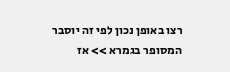רצו באופן נכון לפי זה יוסבר המסופר בגמרא >> אז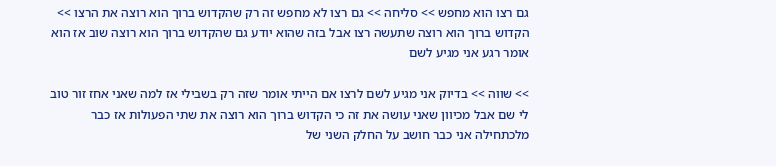גם רצו הוא מחפש >> סליחה >> גם רצו לא מחפש זה רק שהקדוש ברוך הוא רוצה את הרצו >> הקדוש ברוך הוא רוצה שתעשה רצו אבל בזה שהוא יודע גם שהקדוש ברוך הוא רוצה שוב אז הוא אומר רגע אני מגיע לשם

>> שווה >> בדיוק אני מגיע לשם לרצו אם הייתי אומר שזה רק בשבילי אז למה שאני אחז זור טוב לי שם אבל מכיוון שאני עושה את זה כי הקדוש ברוך הוא רוצה את שתי הפעולות אז כבר מלכתחילה אני כבר חושב על החלק השני של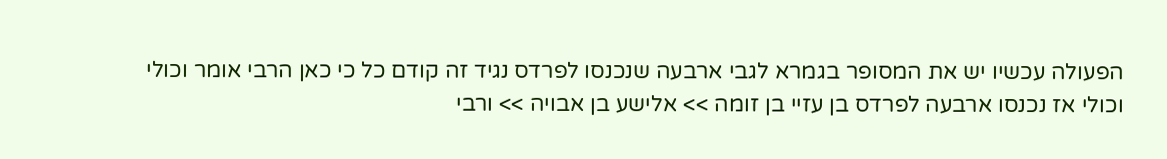הפעולה עכשיו יש את המסופר בגמרא לגבי ארבעה שנכנסו לפרדס נגיד זה קודם כל כי כאן הרבי אומר וכולי וכולי אז נכנסו ארבעה לפרדס בן עזיי בן זומה >> אלישע בן אבויה >> ורבי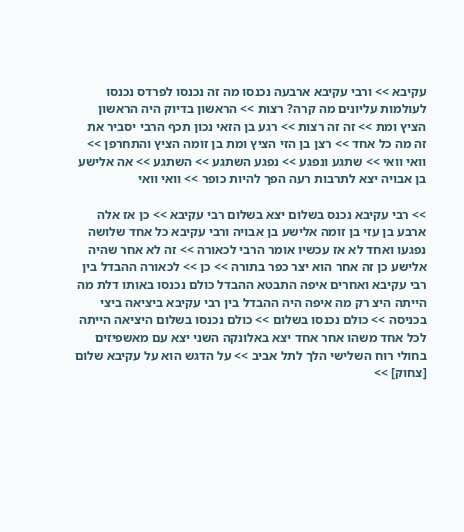עקיבא >> ורבי עקיבא ארבעה נכנסו מה זה נכנסו לפרדס נכנסו לעולמות עליונים מה קרה? רצות >> הראשון בדיוק היה הראשון הציץ ומת >> זה זה רצות >> רגע בן הזאי נכון תכף הרבי יסביר את זה מה כל אחד >> רצן בן הזי הציץ ומת בן זומה הציץ והתחרפן >> וואי וואי >> שתגע ונפגע >> נפגע השתגע >> השתגע >> אה אלישע בן אבויה יצא לתרבות רעה הפך להיות כופר >> וואי וואי

>> רבי עקיבא נכנס בשלום יצא בשלום רבי עקיבא >> כן אז אלה ארבע בן עזי בן זומה אלישע בן אבויה ורבי עקיבא כל אחד שלושה נפגעו ואחד לא אז עכשיו אומר הרבי לכאורה >> זה לא אחר שהיה אלישע כן זה אחר הוא יצר כפר בתורה >> כן >> לכאורה ההבדל בין רבי עקיבא ואחרים איפה התבטא ההבדל כולם נכנסו באותו דלת מה הייתה היצ רק מה איפה היה ההבדל בין רבי עקיבא ביציאה ביצי בכניסה >> כולם נכנסו בשלום >> כולם נכנסו בשלום היציאה הייתה לכל אחד משהו אחר אחד יצא באלונקה השני יצא עם מאשפיזים בחולי רוח השלישי הלך לתל אביב >> על הדגש הוא על עקיבא שלום [צחוק] >>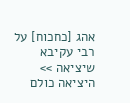אהג [כחכוח] על רבי עקיבא שיציאה >> היציאה כולם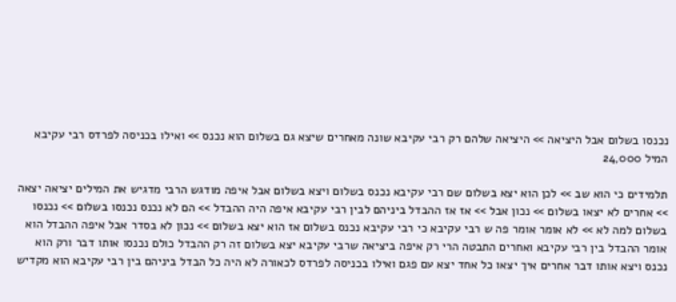נכנסו בשלום אבל היציאה >> היציאה שלהם רק רבי עקיבא שונה מאחרים שיצא גם בשלום הוא נכנס >> ואילו בכניסה לפרדס רבי עקיבא המיל 24,000

תלמידים כי הוא שב >> לכן הוא יצא בשלום שם רבי עקיבא נכנס בשלום ויצא בשלום אבל איפה מודגש הרבי מדגיש את המילים יציאה יצאה >> אחרים לא יצאו בשלום >> נכון אבל >> אז אז ההבדל ביניהם לבין רבי עקיבא איפה היה ההבדל >> הם לא נכנס נכנסו בשלום >> נכנסו בשלום למה לא >> לא אומר אומר פה ש רבי עקיבא כי רבי עקיבא נכנס בשלום אז הוא יצא בשלום >> נכון לא בסדר אבל איפה ההבדל הוא אומר ההבדל בין רבי עקיבא ואחרים התבטה הרי רק איפה ביציאה שרבי עקיבא יצא בשלום זה רק ההבדל כולם נכנסו אותו דבר ורק הוא נכנס ויצא אותו דבר אחרים איך יצאו כל אחד יצא עם פגם ואילו בכניסה לפרדס לכאורה לא היה כל הבדל ביניהם בין רבי עקיבא הוא מקדיש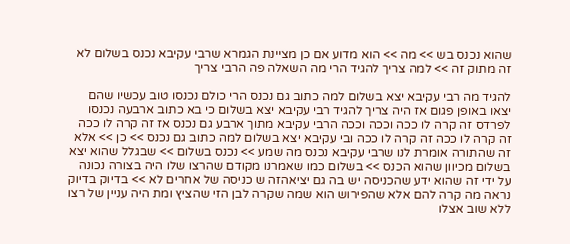שהוא נכנס בש >> מה >> הוא מדוע אם כן מציינת הגמרא שרבי עקיבא נכנס בשלום לא זה מתוק זה >> למה צריך להגיד הרי מה השאלה פה הרבי צריך

להגיד מה רבי עקיבא יצא בשלום למה כתוב גם נכנס הרי כולם נכנסו טוב עכשיו שהם יצאו באופן פגום אז היה צריך להגיד רבי עקיבא יצא בשלום כי בא כתוב ארבעה נכנסו לפרדס זה קרה לו ככה וככה וככה הרבי עקיבא מתוך ארבע גם נכנס אז זה קרה לו ככה זה קרה לו ככה זה קרה לו ככה ובי עקיבא יצא בשלום למה כתוב גם נכנס >> כן >> אלא זה שהתורה אומרת לנו שרבי עקיבא נכנס מה שמע >> נכנס בשלום >> שבגלל שהוא יצא בשלום מכיוון שהוא הכנס >> בשלום כמו שאמרנו מקודם שהרצו שלו היה בצורה נכונה על ידי זה שהוא ידע שהכניסה יש בה גם יציאהזה ש כניסה של אחרים לא >> בדיוק בדיוק נראה מה קרה להם אלא שהפירוש הוא שמה שקרה לבן הזי שהציץ ומת היה עניין של רצו ללא שוב אצלו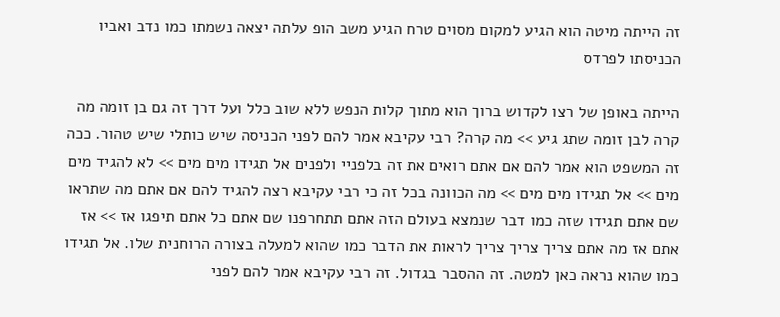זה הייתה מיטה הוא הגיע למקום מסוים טרח הגיע משב הופ עלתה יצאה נשמתו כמו נדב ואביו הכניסתו לפרדס

הייתה באופן של רצו לקדוש ברוך הוא מתוך קלות הנפש ללא שוב כלל ועל דרך זה גם בן זומה מה קרה לבן זומה שתג גיע >> מה קרה? רבי עקיבא אמר להם לפני הכניסה שיש כותלי שיש טהור. ככה זה המשפט הוא אמר להם אם אתם רואים את זה בלפניי ולפנים אל תגידו מים מים >> לא להגיד מים מים >> אל תגידו מים מים >> מה הכוונה בכל זה כי רבי עקיבא רצה להגיד להם אם אתם מה שתראו שם אתם תגידו שזה כמו דבר שנמצא בעולם הזה אתם תתחרפנו שם אתם כל אתם תיפגו אז >> אז אתם אז מה אתם צריך צריך צריך לראות את הדבר כמו שהוא למעלה בצורה הרוחנית שלו. אל תגידו כמו שהוא נראה כאן למטה. זה ההסבר בגדול. זה רבי עקיבא אמר להם לפני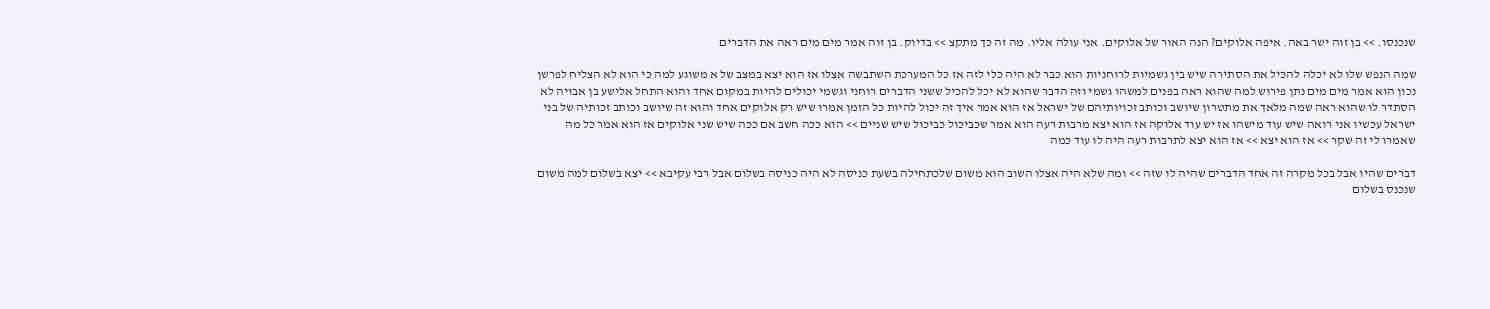שנכנסו. >> בן זוה ישר באה. איפה אלוקים? הנה האור של אלוקים. אני עולה אליו. מה זה כך מתקצ >> בדיוק. בן זוה אמר מים מים ראה את הדברים

שמה הנפש שלו לא יכלה להכיל את הסתירה שיש בין גשמיות לרוחניות הוא כבר לא היה כלי לזה אז כל המערכת השתבשה אצלו אז הוא יצא במצב של א משוגע למה כי הוא לא הצליח לפרשן נכון הוא אמר מים מים נתן פירוש למה שהוא ראה בפנים למשהו גשמי וזה הדבר שהוא לא יכל להכיל ששני הדברים רוחני וגשמי יכולים להיות במקום אחד והוא התחל אלישע בן אבויה לא הסתדר לו שהוא ראה שמה מלאך את מתטרון שיושב וכותב זכויותיהם של ישראל אז הוא אמר איך זה יכול להיות כל הזמן אמרו שיש רק אלוקים אחד והוא זה שיושב וכותב זכותיה של בני ישראל עכשיו אני רואה שיש עוד מישהו אז יש עוד אלוקה אז הוא יצא מרבות רעה הוא אמר שכביכול כביכול שיש שניים >> הוא ככה חשב אם ככה שיש שני אלוקים אז הוא אמר כל מה שאמרו לי זה שקר >> אז הוא יצא >> אז הוא יצא לתרבות רעה היה לו עוד כמה

דברים שהיו אבל בכל מקרה זה אחד הדברים שהיה לו שזה >> ומה שלא היה אצלו השוב הוא משום שלכתחילה בשעת כניסה לא היה כניסה בשלום אבל רבי עקיבא >> יצא בשלום למה משום שנכנס בשלום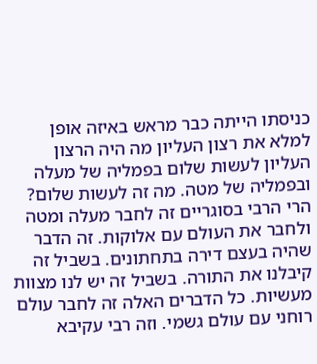כניסתו הייתה כבר מראש באיזה אופן למלא את רצון העליון מה היה הרצון העליון לעשות שלום בפמליה של מעלה ובפמליה של מטה. מה זה לעשות שלום? הרי הרבי בסוגריים זה לחבר מעלה ומטה ולחבר את העולם עם אלוקות. זה הדבר שהיה בעצם דירה בתחתונים. בשביל זה קיבלנו את התורה. בשביל זה יש לנו מצוות מעשיות. כל הדברים האלה זה לחבר עולם רוחני עם עולם גשמי. וזה רבי עקיבא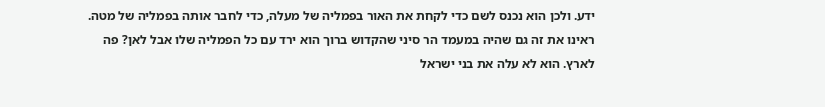ידע. ולכן הוא נכנס לשם כדי לקחת את האור בפמליה של מעלה, כדי לחבר אותה בפמליה של מטה. ראינו את זה גם שהיה במעמד הר סיני שהקדוש ברוך הוא ירד עם כל הפמליה שלו אבל לאן? פה לארץ. הוא לא עלה את בני ישראל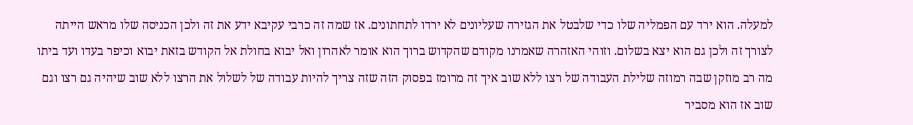למעלה. הוא ירד עם הפמליה שלו כדי שלבטל את הגזירה שעליונים לא ירדו לתחתונים. אז שמה זה כרבי עקיבא ידע את זה ולכן הכניסה שלו מראש הייתה לצורך זה ולכן גם הוא יצא בשלום. וזוהי האזהרה שאמרנו מקודם שהקדוש ברוך הוא אומר לאהרון ואל יבוא בחולת אל הקודש בזאת יבוא וכיפר בעדו ועד ביתו מה רב מוזקן שבה רמוזה שלילת העבודה של רצו ללא שוב איך זה מרומז בפסוק הזה שזה צריך להיות עבודה של לשלול את הרצו ללא שוב שיהיה גם רצו וגם שוב אז הוא מסביר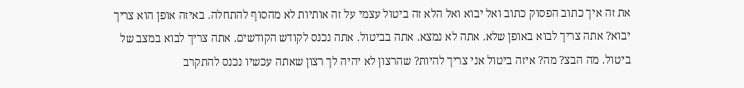את זה איך כתוב הפסוק כתוב ואל יבוא ואל הלא זה ביטול עצמי על זה אותיות לא מהסוף להתחלה. באיזה אופן הוא צריך יבוא? אתה צריך לבוא באופן שלא. אתה לא נמצא. אתה בביטול. אתה נכנס לקודש הקודשים. אתה צריך לבוא במצב של ביטול. מה הבצ? מה? איזה ביטול אני צריך להיות? שהרצון לא יהיה לך רצון שאתה עכשיו נכנס להתקרב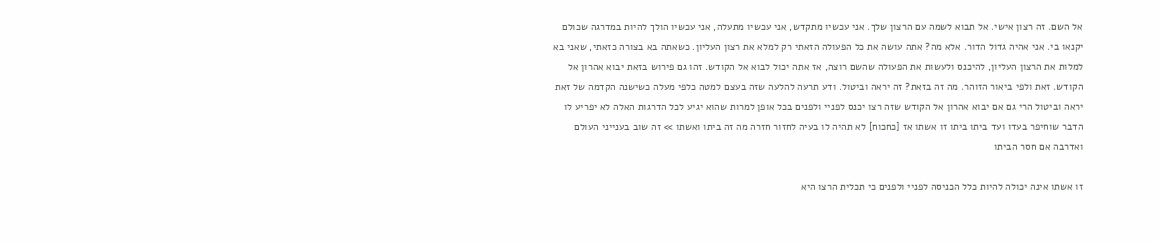אל השם. זה רצון אישי. אל תבוא לשמה עם הרצון שלך. אני עכשיו מתקדש, אני עכשיו מתעלה, אני עכשיו הולך להיות במדרגה שכולם יקנאו בי. אני אהיה גדול הדור. אלא מה? אתה עושה את כל הפעולה הזאתי רק למלא את רצון העליון. כשאתה בא בצורה כזאתי, שאני בא למלות את הרצון העליון, להיכנס ולעשות את הפעולה שהשם רוצה, אז אתה יכול לבוא אל הקודש. זהו גם פירוש בזאת יבוא אהרון אל הקודש. זאת ולפי ביאור הזוהר. מה זה בזאת? זה יראה וביטול. ודע תרעה להלעה שזה בעצם למטה כלפי מעלה כשישנה הקדמה של זאת יראה וביטול הרי גם אם יבוא אהרון אל הקודש שזה רצו יכנס לפניי ולפנים בכל אופן למרות שהוא יגיע לכל הדרגות האלה לא יפריע לו הדבר שוחיפר בעדו ועד ביתו ביתו זו אשתו אז [כחכוח] לא תהיה לו בעיה לחזור חזרה מה זה ביתו ואשתו >> זה שוב בענייני העולם ואדרבה אם חסר הביתו

זו אשתו אינה יכולה להיות כלל הכניסה לפניי ולפנים כי תכלית הרצו היא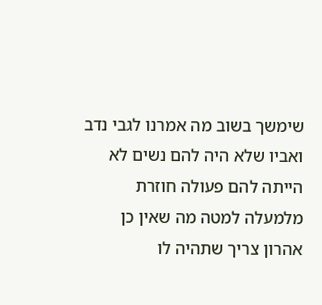שימשך בשוב מה אמרנו לגבי נדב ואביו שלא היה להם נשים לא הייתה להם פעולה חוזרת מלמעלה למטה מה שאין כן אהרון צריך שתהיה לו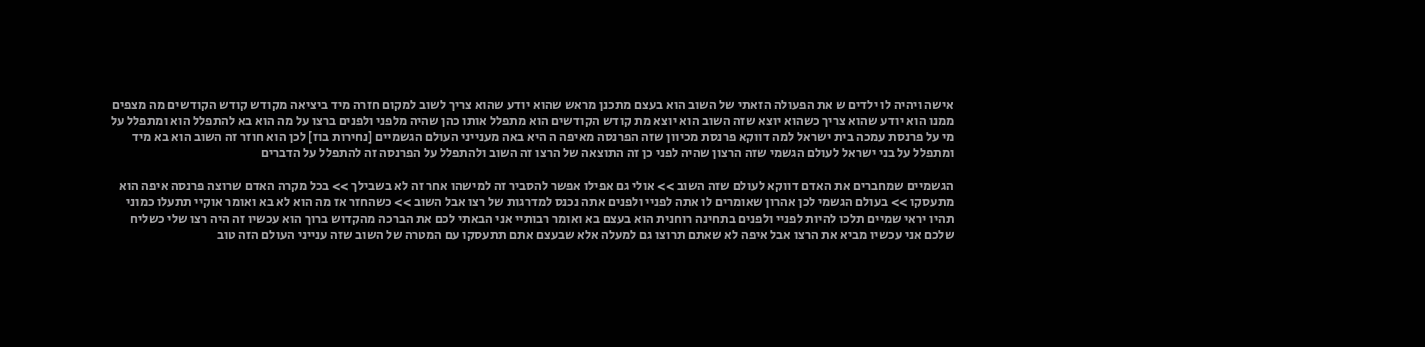אישה ויהיה לו ילדים ש את הפעולה הזאתי של השוב הוא בעצם מתכנן מראש שהוא יודע שהוא צריך לשוב למקום חזרה מיד ביציאה מקודש קודש הקודשים מה מצפים ממנו הוא יודע שהוא צריך כשהוא יוצא שזה השוב הוא יוצא מת קודש הקודשים הוא מתפלל אותו כהן שהיה מלפני ולפנים ברצו על מה הוא בא להתפלל הוא ומתפלל על מי על פרנסת עמכה בית ישראל למה דווקא פרנסת מכיוון שזה הפרנסה מאיפה ה היא באה מענייני העולם הגשמיים [נחירות בוז] לכן הוא חוזר זה השוב הוא בא מיד ומתפלל על בני ישראל לעולם הגשמי שזה הרצון שהיה לפני כן זה התוצאה של הרצו זה השוב ולהתפלל על הפרנסה זה להתפלל על הדברים

הגשמיים שמחברים את האדם דווקא לעולם שזה השוב >> אולי גם אפילו אפשר להסביר זה למישהו אחר זה לא בשבילך >> בכל מקרה האדם שרוצה פרנסה איפה הוא מתעסקו >> בעולם הגשמי לכן אהרון שאומרים לו אתה לפניי ולפנים אתה נכנס למדרגות של רצו אבל השוב >> כשהחזר אז מה הוא לא בא ואומר אוקיי תתעלו כמוני תהיו יראי שמיים תלכו להיות לפניי ולפנים בתחינה רוחנית הוא בעצם בא ואומר רבותיי אני הבאתי לכם את הברכה מהקדוש ברוך הוא עכשיו זה היה רצו שלי כשליח שלכם אני עכשיו מביא את הרצו אבל איפה לא שאתם תרוצו גם למעלה אלא שבעצם אתם תתעסקו עם המטרה של השוב שזה ענייני העולם הזה טוב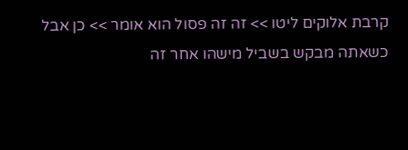קרבת אלוקים ליטו >> זה זה פסול הוא אומר >> כן אבל כשאתה מבקש בשביל מישהו אחר זה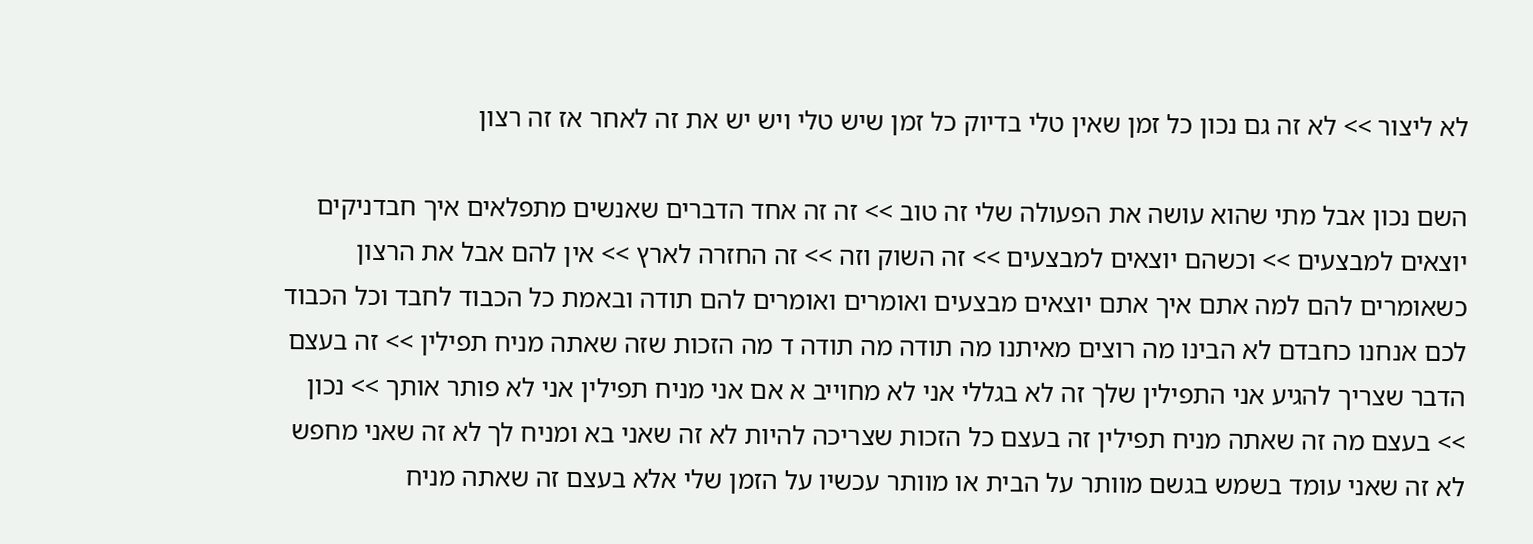לא ליצור >> לא זה גם נכון כל זמן שאין טלי בדיוק כל זמן שיש טלי ויש יש את זה לאחר אז זה רצון

השם נכון אבל מתי שהוא עושה את הפעולה שלי זה טוב >> זה זה אחד הדברים שאנשים מתפלאים איך חבדניקים יוצאים למבצעים >> וכשהם יוצאים למבצעים >> זה השוק וזה >> זה החזרה לארץ >> אין להם אבל את הרצון כשאומרים להם למה אתם איך אתם יוצאים מבצעים ואומרים ואומרים להם תודה ובאמת כל הכבוד לחבד וכל הכבוד לכם אנחנו כחבדם לא הבינו מה רוצים מאיתנו מה תודה מה תודה ד מה הזכות שזה שאתה מניח תפילין >> זה בעצם הדבר שצריך להגיע אני התפילין שלך זה לא בגללי אני לא מחוייב א אם אני מניח תפילין אני לא פותר אותך >> נכון >> בעצם מה זה שאתה מניח תפילין זה בעצם כל הזכות שצריכה להיות לא זה שאני בא ומניח לך לא זה שאני מחפש לא זה שאני עומד בשמש בגשם מוותר על הבית או מוותר עכשיו על הזמן שלי אלא בעצם זה שאתה מניח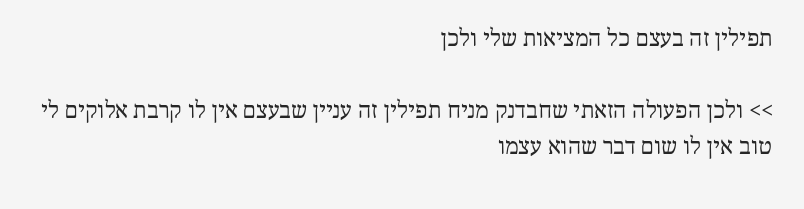תפילין זה בעצם כל המציאות שלי ולכן

>> ולכן הפעולה הזאתי שחבדנק מניח תפילין זה עניין שבעצם אין לו קרבת אלוקים לי טוב אין לו שום דבר שהוא עצמו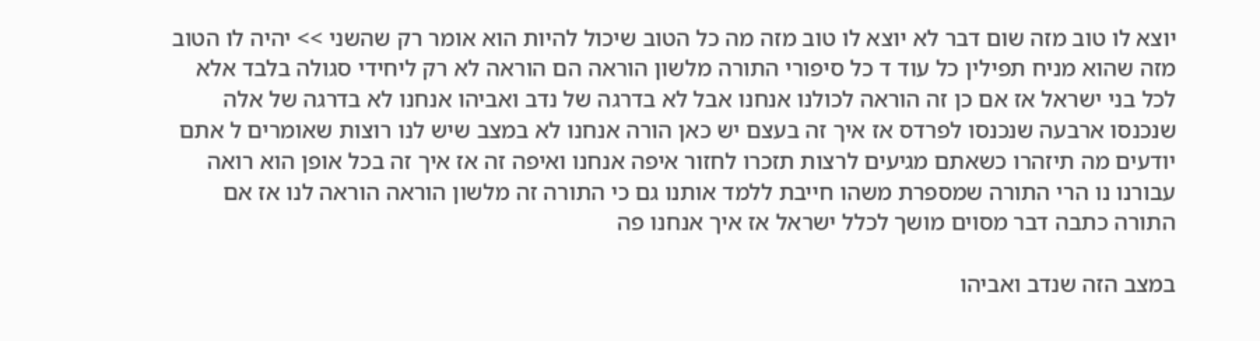יוצא לו טוב מזה שום דבר לא יוצא לו טוב מזה מה כל הטוב שיכול להיות הוא אומר רק שהשני >> יהיה לו הטוב מזה שהוא מניח תפילין כל עוד ד כל סיפורי התורה מלשון הוראה הם הוראה לא רק ליחידי סגולה בלבד אלא לכל בני ישראל אז אם כן זה הוראה לכולנו אנחנו אבל לא בדרגה של נדב ואביהו אנחנו לא בדרגה של אלה שנכנסו ארבעה שנכנסו לפרדס אז איך זה בעצם יש כאן הורה אנחנו לא במצב שיש לנו רוצות שאומרים ל אתם יודעים מה תיזהרו כשאתם מגיעים לרצות תזכרו לחזור איפה אנחנו ואיפה זה אז איך זה בכל אופן הוא רואה עבורנו נו הרי התורה שמספרת משהו חייבת ללמד אותנו גם כי התורה זה מלשון הוראה הוראה לנו אז אם התורה כתבה דבר מסוים מושך לכלל ישראל אז איך אנחנו פה

במצב הזה שנדב ואביהו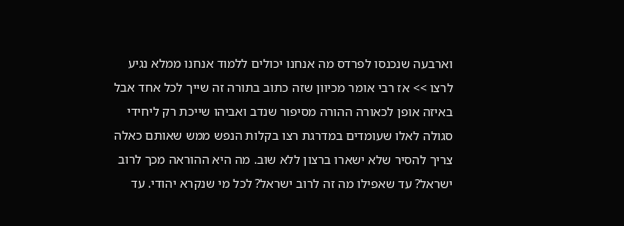וארבעה שנכנסו לפרדס מה אנחנו יכולים ללמוד אנחנו ממלא נגיע לרצו >> אז רבי אומר מכיוון שזה כתוב בתורה זה שייך לכל אחד אבל באיזה אופן לכאורה ההורה מסיפור שנדב ואביהו שייכת רק ליחידי סגולה לאלו שעומדים במדרגת רצו בקלות הנפש ממש שאותם כאלה צריך להסיר שלא ישארו ברצון ללא שוב. מה היא ההוראה מכך לרוב ישראל? עד שאפילו מה זה לרוב ישראל? לכל מי שנקרא יהודי. עד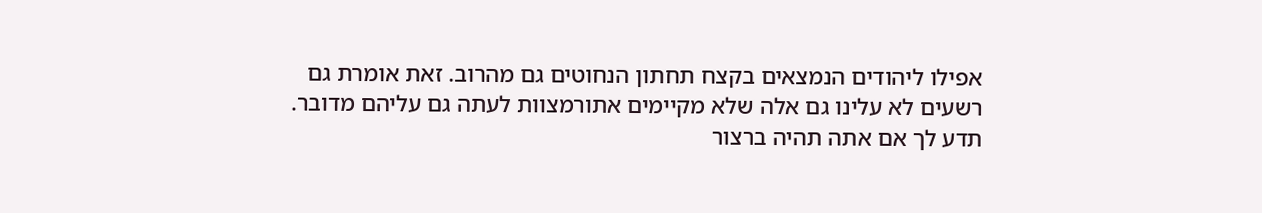אפילו ליהודים הנמצאים בקצח תחתון הנחוטים גם מהרוב. זאת אומרת גם רשעים לא עלינו גם אלה שלא מקיימים אתורמצוות לעתה גם עליהם מדובר. תדע לך אם אתה תהיה ברצור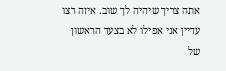אתה צריך שיהיה לך שוב. איזה רצו עדיין אני אפילו לא בצעד הראשון של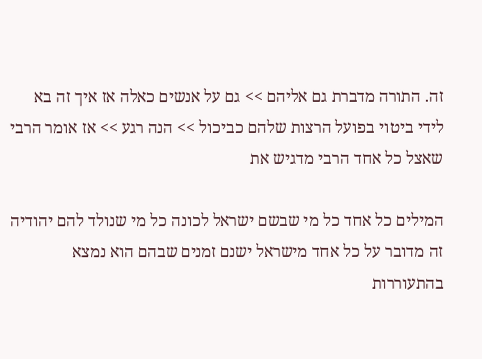זה. התורה מדברת גם אליהם >> גם על אנשים כאלה אז איך זה בא לידי ביטוי בפועל הרצות שלהם כביכול >> הנה רגע >> אז אומר הרבי שאצל כל אחד הרבי מדגיש את

המילים כל אחד כל מי שבשם ישראל לכונה כל מי שנולד להם יהודיה זה מדובר על כל אחד מישראל ישנם זמנים שבהם הוא נמצא בהתעוררות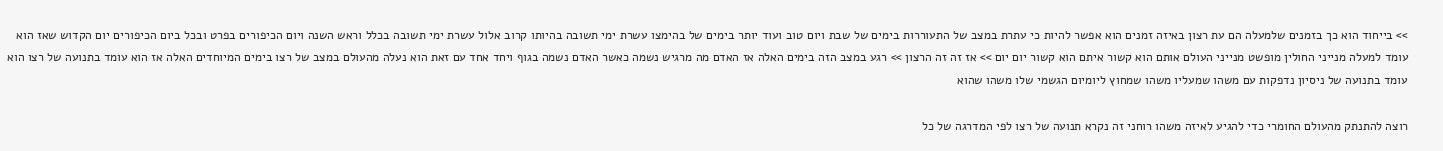>> בייחוד הוא כך בזמנים שלמעלה הם עת רצון באיזה זמנים הוא אפשר להיות כי עתרת במצב של התעוררות בימים של שבת ויום טוב ועוד יותר בימים של בהימצו עשרת ימי תשובה בהיותו קרוב אלול עשרת ימי תשובה בכלל וראש השנה ויום הכיפורים בפרט ובכל ביום הכיפורים יום הקדוש שאז הוא עומד למעלה מנייני החולין מופשט מנייני העולם אותם הוא קשור איתם הוא קשור יום יום >> אז זה זה הרצון >> רגע במצב הזה בימים האלה אז האדם מה מרגיש נשמה כאשר האדם נשמה בגוף ויחד אחד עם זאת הוא נעלה מהעולם במצב של רצו בימים המיוחדים האלה אז הוא עומד בתנועה של רצו הוא עומד בתנועה של ניסיון נדפקות עם משהו שמעליו משהו שמחוץ ליומיום הגשמי שלו משהו שהוא

רוצה להתנתק מהעולם החומרי כדי להגיע לאיזה משהו רוחני זה נקרא תנועה של רצו לפי המדרגה של כל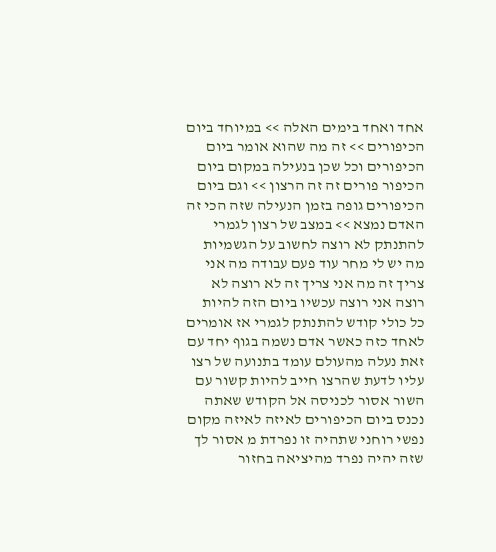אחד ואחד בימים האלה >> במיוחד ביום הכיפורים >> זה מה שהוא אומר ביום הכיפורים וכל שכן בנעילה במקום ביום הכיפור פורים זה זה הרצון >> וגם ביום הכיפורים גופה בזמן הנעילה שזה הכי זה האדם נמצא >> במצב של רצון לגמרי להתנתק לא רוצה לחשוב על הגשמיות מה יש לי מחר עוד פעם עבודה מה אני צריך זה מה אני צריך זה לא רוצה לא רוצה אני רוצה עכשיו ביום הזה להיות כל כולי קודש להתנתק לגמרי אז אומרים לאחד כזה כאשר אדם נשמה בגוף יחד עם זאת נעלה מהעולם עומד בתנועה של רצו עליו לדעת שהרצו חייב להיות קשור עם השור אסור לכניסה אל הקודש שאתה נכנס ביום הכיפורים לאיזה לאיזה מקום נפשי רוחני שתהיה זו נפרדת מ אסור לך שזה יהיה נפרד מהיציאה בחזור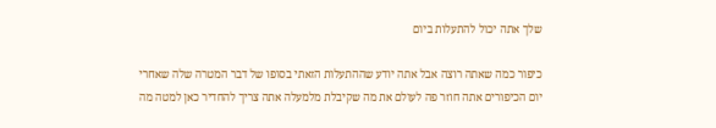שלך אתה יכול להתעלות ביום

כיפור כמה שאתה רוצה אבל אתה יודע שההתעלות הזאתי בסופו של דבר המטרה שלה שאחרי יום הכיפורים אתה חוזר פה לעולם את מה שקיבלת מלמעלה אתה צריך להחדיר כאן למטה מה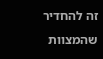זה להחדיר שהמצוות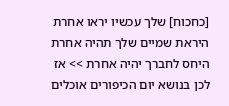[כחכוח] שלך עכשיו יראו אחרת היראת שמיים שלך תהיה אחרת היחס לחברך יהיה אחרת >> אז לכן בנושא יום הכיפורים אוכלים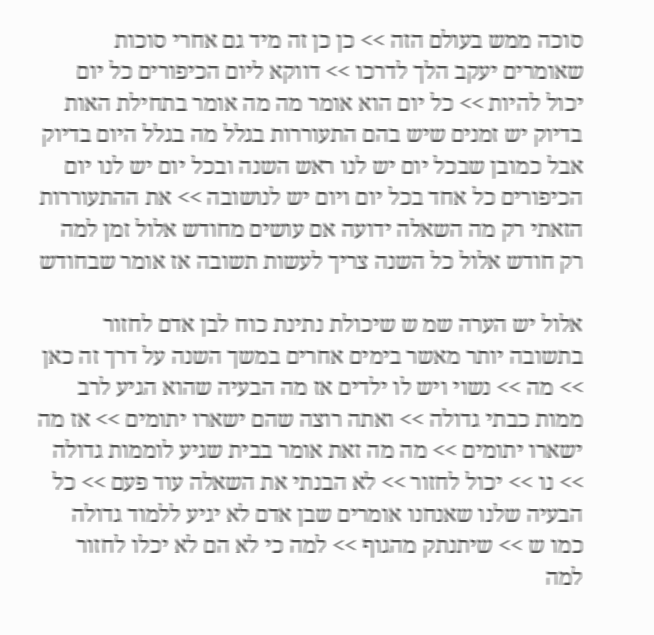סוכה ממש בעולם הזה >> כן כן זה מיד גם אחרי סוכות שאומרים יעקב הלך לדרכו >> דווקא ליום הכיפורים כל יום יכול להיות >> כל יום הוא אומר מה מה אומר בתחילת האות בדיוק יש זמנים שיש בהם התעוררות בגלל מה בגלל היום בדיוק אבל כמובן שבכל יום יש לנו ראש השנה ובכל יום יש לנו יום הכיפורים כל אחד בכל יום ויום יש לנושובה >> את ההתעוררות הזאתי רק מה השאלה ידועה אם עושים מחודש אלול זמן למה רק חודש אלול כל השנה צריך לעשות תשובה אז אומר שבחודש

אלול יש הערה שמ ש שיכולת נתינת כוח לבן אדם לחזור בתשובה יותר מאשר בימים אחרים במשך השנה על דרך זה כאן >> מה >> נשוי ויש לו ילדים אז מה הבעיה שהוא הגיע לרב ממות כבתי גדולה >> ואתה רוצה שהם ישארו יתומים >> אז מה ישארו יתומים >> מה מה זאת אומר בבית שגיע לוממות גדולה >> נו >> יכול לחזור >> לא הבנתי את השאלה עוד פעם >> כל הבעיה שלנו שאנחנו אומרים שבן אדם לא יגיע ללמוד גדולה כמו ש >> שיתנתק מהגוף >> למה כי לא הם לא יכלו לחזור למה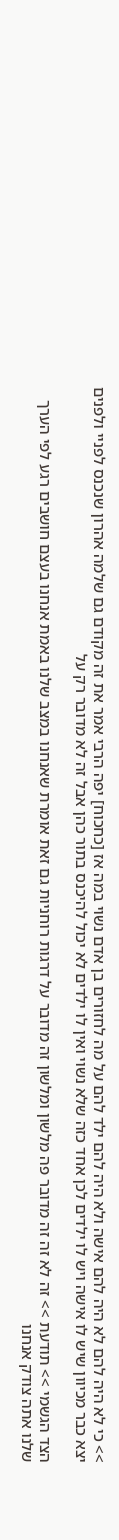>> כי לא היה להם לא היה להם אישה ולא היה להם ילד להם על מה לחזורים בן אדם נשוי במה אז [כחכוח] יפה הרבי אמר את זה מקודם גם שלמה אהרון שנכנס לפניי ולפנים יצא כבר מכיוון שיש לו אישה ויש לו ילדים לכן אחד כזה שלא נשוי ואין לו ילדים לא יכול להיכנס בתור כהן אבל זה לא מדובר רק על

הצד הגשמי >> תודעת >> זה לא זה זה מדובר פה מלשון ומלשון זה מדובר על דרגות רוחניות גם זאת אומרת שאנחנו במצב שלנו באמת אנחנו בעצם חושבים רגע לפי הערך שלנו אתה צודק אנחנו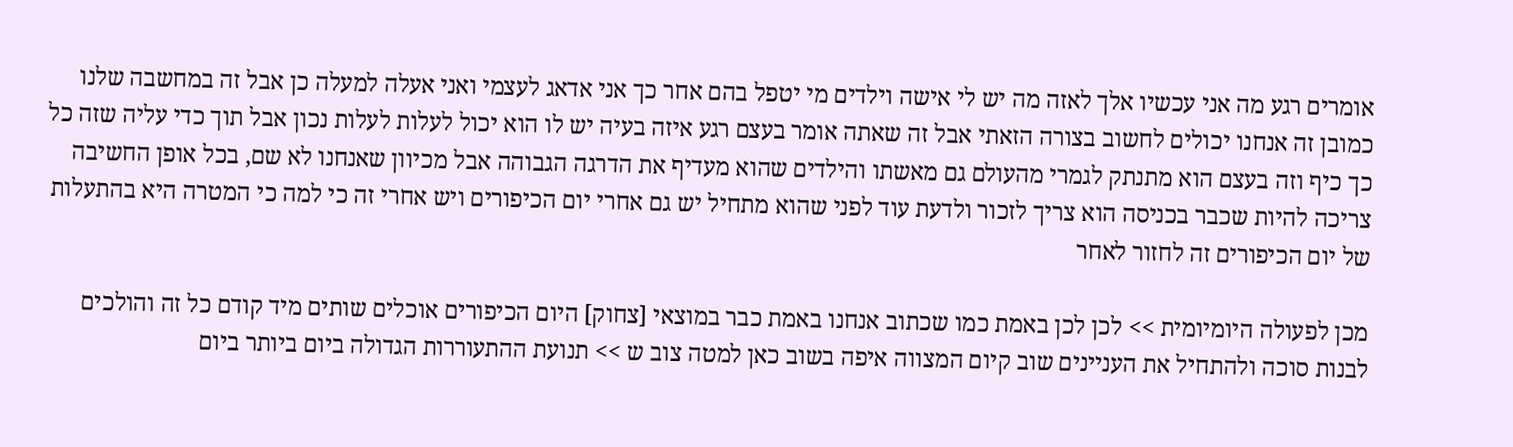אומרים רגע מה אני עכשיו אלך לאזה מה יש לי אישה וילדים מי יטפל בהם אחר כך אני אדאג לעצמי ואני אעלה למעלה כן אבל זה במחשבה שלנו כמובן זה אנחנו יכולים לחשוב בצורה הזאתי אבל זה שאתה אומר בעצם רגע איזה בעיה יש לו הוא יכול לעלות לעלות נכון אבל תוך כדי עליה שזה כל כך כיף וזה בעצם הוא מתנתק לגמרי מהעולם גם מאשתו והילדים שהוא מעדיף את הדרגה הגבוהה אבל מכיוון שאנחנו לא שם, בכל אופן החשיבה צריכה להיות שכבר בכניסה הוא צריך לזכור ולדעת עוד לפני שהוא מתחיל יש גם אחרי יום הכיפורים ויש אחרי זה כי למה כי המטרה היא בהתעלות של יום הכיפורים זה לחזור לאחר

מכן לפעולה היומיומית >> לכן לכן באמת כמו שכתוב אנחנו באמת כבר במוצאי [צחוק] היום הכיפורים אוכלים שותים מיד קודם כל זה והולכים לבנות סוכה ולהתחיל את העניינים שוב קיום המצווה איפה בשוב כאן למטה צוב ש >> תנועת ההתעוררות הגדולה ביום ביותר ביום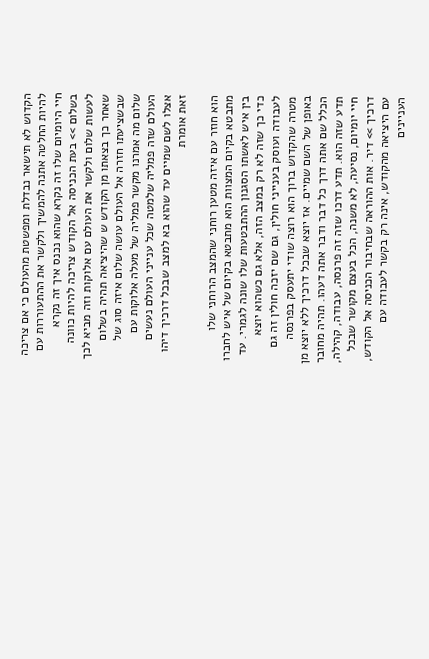הקדוש לא תישאר נבדלת ומפשטת מהעולם כי אם צריכה להיות החלטה אתנה להמשיך ולקשר את ההתעוררות עם חיי היומיום שלו זה נקרא שהוא נכנס איך זה נקרא בשלום >> בעת הכניסה אל הקודש צריכה להיות כוונה לעשות שלום ולקשר את העולם עם אלוקות וזה מביא לכך שאחר כך בצאתו מן הקודש ש שהיציאה תהיה בשלום שבשציעתו חזרה אל העולם עושה שלום איזה סוג של שלום מה אמרנו מקשר פמליה של מעלה אלוקות עם העולם שזה פמליה שלמטה שכל ענייני העולם נעשים אצלו לשם שמיים עד שהוא בא למצב שבכל דרכיך דיהו זאת אומרת

הוא חוזר עם איזה מטען רוחני שהמצב הרוחני שלו מתבטא בקיום המצוות הוא מתבטא בקיום של איש לחברו בין איש לאשתו הסגנון ההתבטעות שלו שונה לגמרי. עד כדי כך שזה לא רק במצב הזה, אלא גם כשהוא יוצא לעבודה ועוסק בענייני חולין, גם שם יזכה חולין זה גם מטרה שהקדוש ברוך הוא רוצה שודי יתעסק בפרנסה באופן של השם שמיים. אז יוצא שבכל דרכיך ללא יוצא מן הכלל שם אתה דרך כל דבר ודבר אתה דעהו. תהיה מחובר תדע שזה הוא. תדע דרכו שזה זה פרנסה, עבודה, קהילה, חיי יומיום, נסיעה, לא משנה, הכל בעצם מקושר שבכל דרכיך >> דיר. אות ההוראה שבחיבור הכניסה אל הקודש, עם היציאה מהקודש, אינה רק בקשר לעבודה עם העניינים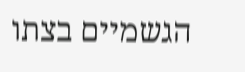הגשמיים בצתו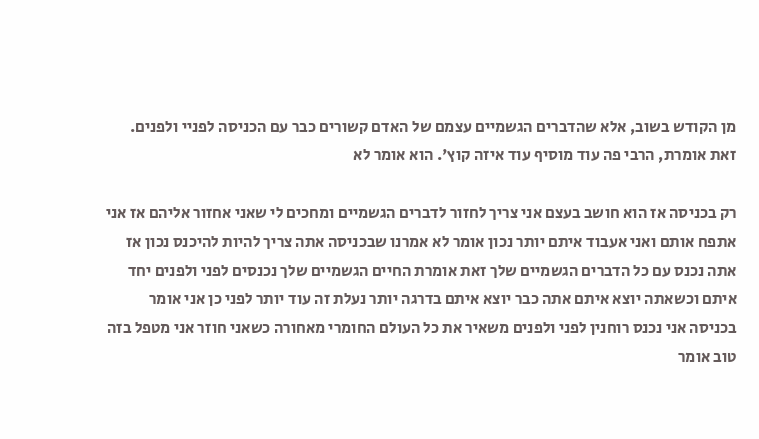מן הקודש בשוב, אלא שהדברים הגשמיים עצמם של האדם קשורים כבר עם הכניסה לפניי ולפנים. זאת אומרת, הרבי פה עוד מוסיף עוד איזה קוץ'. הוא אומר לא

רק בכניסה אז הוא חושב בעצם אני צריך לחזור לדברים הגשמיים ומחכים לי שאני אחזור אליהם אז אני אתפח אותם ואני אעבוד איתם יותר נכון אומר לא אמרנו שבכניסה אתה צריך להיות להיכנס נכון אז אתה נכנס עם כל הדברים הגשמיים שלך זאת אומרת החיים הגשמיים שלך נכנסים לפני ולפנים יחד איתם וכשאתה יוצא איתם אתה כבר יוצא איתם בדרגה יותר נעלת זה עוד יותר לפני כן אני אומר בכניסה אני נכנס רוחנין לפני ולפנים משאיר את כל העולם החומרי מאחורה כשאני חוזר אני מטפל בזה טוב אומר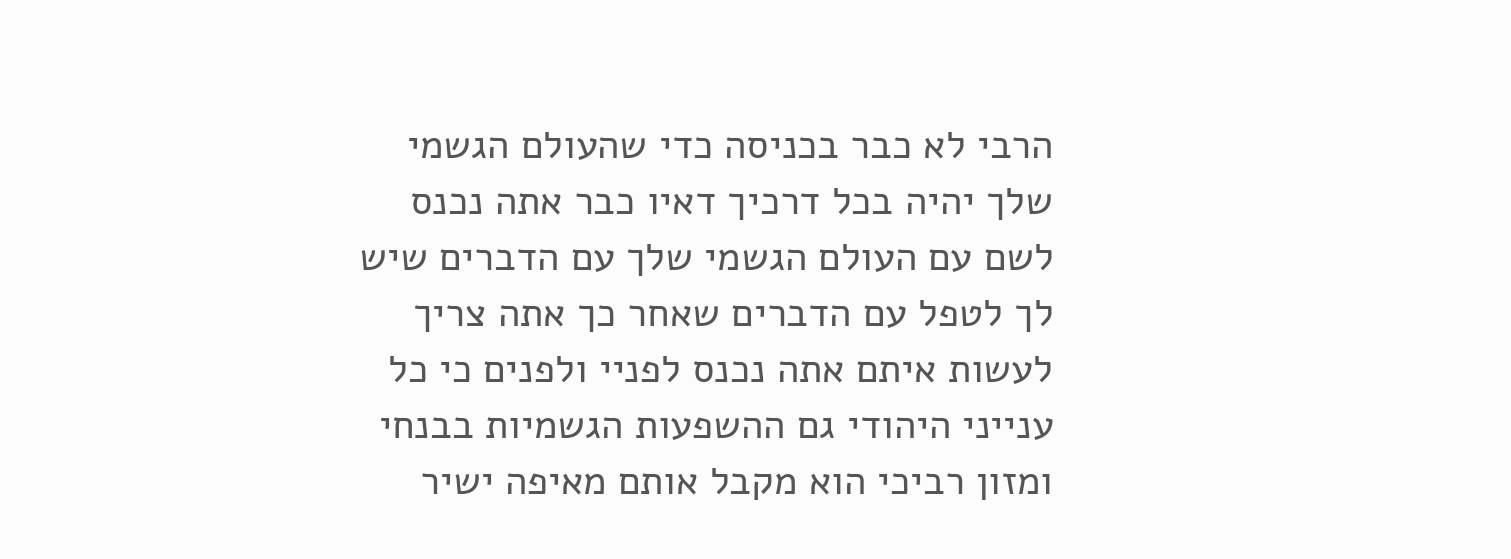הרבי לא כבר בכניסה כדי שהעולם הגשמי שלך יהיה בכל דרכיך דאיו כבר אתה נכנס לשם עם העולם הגשמי שלך עם הדברים שיש לך לטפל עם הדברים שאחר כך אתה צריך לעשות איתם אתה נכנס לפניי ולפנים כי כל ענייני היהודי גם ההשפעות הגשמיות בבנחי ומזון רביכי הוא מקבל אותם מאיפה ישיר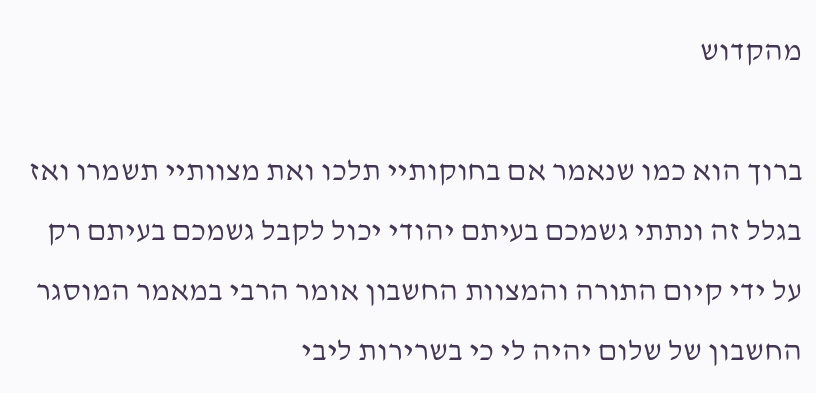מהקדוש

ברוך הוא כמו שנאמר אם בחוקותיי תלכו ואת מצוותיי תשמרו ואז בגלל זה ונתתי גשמכם בעיתם יהודי יכול לקבל גשמכם בעיתם רק על ידי קיום התורה והמצוות החשבון אומר הרבי במאמר המוסגר החשבון של שלום יהיה לי כי בשרירות ליבי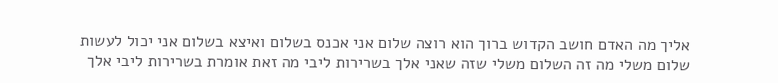אליך מה האדם חושב הקדוש ברוך הוא רוצה שלום אני אכנס בשלום ואיצא בשלום אני יכול לעשות שלום משלי מה זה השלום משלי שזה שאני אלך בשרירות ליבי מה זאת אומרת בשרירות ליבי אלך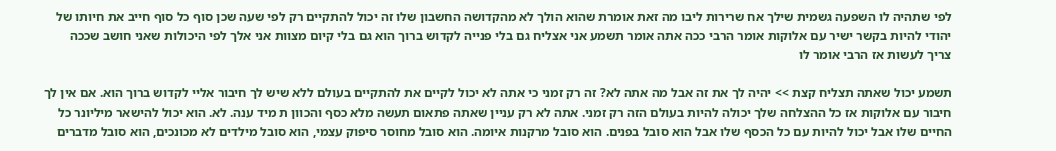לפי שתהיה לו השפעה גשמית שילך אח שרירות ליבו מה זאת אומרת שהוא הולך לא מהקדושה החשבון שלו זה יכול להתקיים רק לפי שעה שכן סוף כל סוף חייב את חיותו של יהודי להיות בקשר ישיר עם אלוקות אומר הרבי ככה אתה אומר תשמע אני אצליח גם בלי פנייה לקדוש ברוך הוא גם בלי קיום מצוות אני אלך לפי היכולות שאני חושב שככה צריך לעשות אז הרבי אומר לו

תשמע יכול שאתה תצליח קצת >> יהיה לך את זה אבל מה אתה לא? זה רק זמני כי אתה לא יכול לקיים את להתקיים בעולם ללא שיש לך חיבור אליי לקדוש ברוך הוא. אם אין לך חיבור עם אלוקות אז כל ההצלחה שלך יכולה להיות בעולם הזה רק זמני. אתה לא רק עניין שאתה פתאום תעשה מלא כסף והכוון ת מיד ענה. לא. הוא יכול להישאר מיליונר כל החיים שלו אבל יכול להיות עם כל הכסף שלו אבל הוא סובל בפנים. הוא סובל מרקנות איומה. הוא סובל מחוסר סיפוק עצמי, הוא סובל מילדים לא מכונכים, הוא סובל מדברים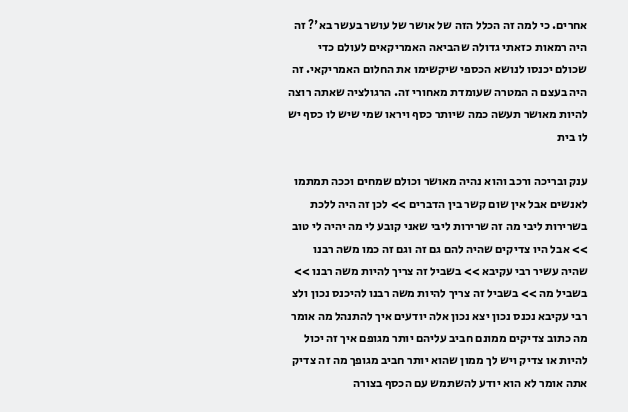אחרים. כי למה זה הכלל הזה של אושר של עושר בעשר בא'? זה היה רמאות כזאתי גדולה שהביאה האמריקאים לעולם כדי שכולם יכנסו לנושא הכספי שיקשימו את החלום האמריקאי. זה היה בעצם ה המטרה שעומדת מאחורי זה. הרגולציה שאתה רוצה להיות מאושר תעשה כמה שיותר כסף ויראו שמי שיש לו כסף יש לו בית

ענק ובריכה ורכב והוא נהיה מאושר וכולם שמחים וככה תמתמו לאנשים אבל אין שום קשר בין הדברים >> לכן זה היה ללכת בשרירות ליבי מה זה שרירות ליבי שאני קובע לי מה יהיה לי טוב >> אבל היו צדיקים שהיה להם גם זה וגם זה כמו משה רבנו שהיה עשיר רבי עקיבא >> בשביל זה צריך להיות משה רבנו >> בשביל מה >> בשביל זה צריך להיות משה רבנו להיכנס נכון ולצ רבי עקיבא נכנס נכון יצא נכון אלה יודעים איך להתנהל מה אומר מה כתוב צדיקים ממונם חביב עליהם יותר מגופם איך זה יכול להיות או צדיק ויש לך ממון שהוא יותר חביב מגופך מה זה צדיק אתה אומר לא הוא יודע להשתמש עם הכסף בצורה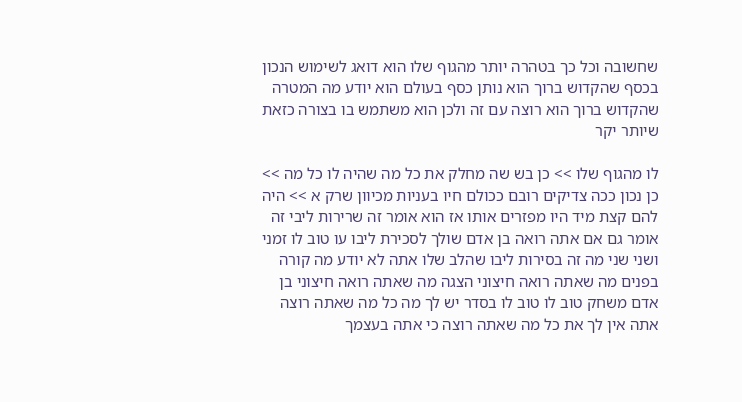שחשובה וכל כך בטהרה יותר מהגוף שלו הוא דואג לשימוש הנכון בכסף שהקדוש ברוך הוא נותן כסף בעולם הוא יודע מה המטרה שהקדוש ברוך הוא רוצה עם זה ולכן הוא משתמש בו בצורה כזאת שיותר יקר

לו מהגוף שלו >> כן בש שה מחלק את כל מה שהיה לו כל מה >> כן נכון ככה צדיקים רובם ככולם חיו בעניות מכיוון שרק א >> היה להם קצת מיד היו מפזרים אותו אז הוא אומר זה שרירות ליבי זה אומר גם אם אתה רואה בן אדם שולך לסכירת ליבו עו טוב לו זמני ושני שני מה זה בסירות ליבו שהלב שלו אתה לא יודע מה קורה בפנים מה שאתה רואה חיצוני הצגה מה שאתה רואה חיצוני בן אדם משחק טוב לו טוב לו בסדר יש לך מה כל מה שאתה רוצה אתה אין לך את כל מה שאתה רוצה כי אתה בעצמך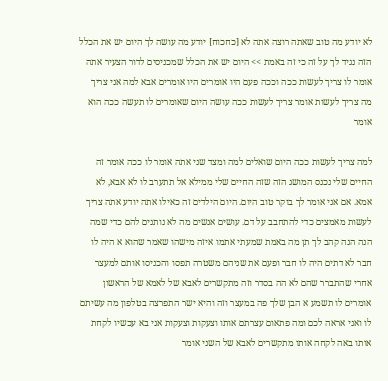לא יודע מה טוב שאתה רוצה אתה לא [כחכוח] יודע מה עושה לך היום יש את הכלל הזה נגיד לך על זה כי זה באמת >> היום יש את הכלל שמכניסים לדור הצעיר אתה אומר לו צריך לעשות ככה וככה פעם היו אומרים היו אומרים אבא למה אני צריך מה צריך לעשות אומר צריך לעשות ככה עושה היום שאומרים לו תעשה ככה הוא אומר

למה צריך לעשות ככה היום שואלים למה ומצד שני אתה אומר לו ככה אומר זה החיים שלי נכנס המושג הזה שזה החיים שלי ממילא אל תתערב לו לא אבא, לא אמא. אם אני אומר לך בוקר טוב היום. היום הילדים זה כאילו אתה יודע אתה צריך לעשות מאמצים כדי להתחבב על דם. עושים אנשים מה לא נותנים להם כדי שמה הנה הנה קהב לך תן מה באמת שמעתי אתמו איזה מישהו שאמר שהוא א היה לו חבר לא דתים היה לו חבר ופעם את שניהם משטרה תפסו והכניסו אותם למעצר אחרי שהתברר שהם לא הה בסדר וזה מתקשרים לאבא של לאמא של הראשון אומרים לו תשמע א הבן שלך פה במעצר וזה והיא ישר התפרצה בטלפון מה עשיתם לו ואני אראה לכם ומה פתאום עצרתם אותו וצעקות וצעקות אני בא עכשיו לקחת אותו באה לקחה אותו מתקשרים לאבא של השני אומר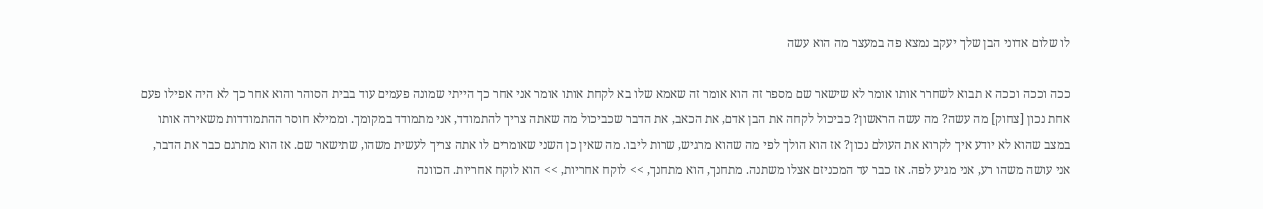לו שלום אדוני הבן שלך יעקב נמצא פה במעצר מה הוא עשה

ככה וככה וככה א תבוא לשחרר אותו אומר לא שישאר שם מספר זה הוא אומר זה שאמא שלו בא לקחת אותו אומר אני אחר כך הייתי שמונה פעמים עוד בבית הסוהר והוא אחר כך לא היה אפילו פעם אחת נכון [צחוק] מה עשה? מה עשה הראשון? כביכול לקחה את הבן אדם, את הכאב, את הדבר שכביכול מה שאתה צריך להתמודד, אני מתמודד במקומך. וממילא חוסר ההתמודדות משאירה אותו במצב שהוא לא יודע איך לקרוא את העולם נכון? אז הוא הולך לפי מה שהוא מרגיש, שרות ליבו. מה שאין כן השני שאומרים לו אתה צריך לעשית משהו, שתישאר שם. אז הוא מתרגם כבר את הדבר, אני עושה משהו רע, אני מגיע לפה. אז כבר עד המכניזם אצלו משתנה. מתחנך, הוא מתחנך, >> לוקח אחריות, >> הוא לוקח אחריות. הכוונה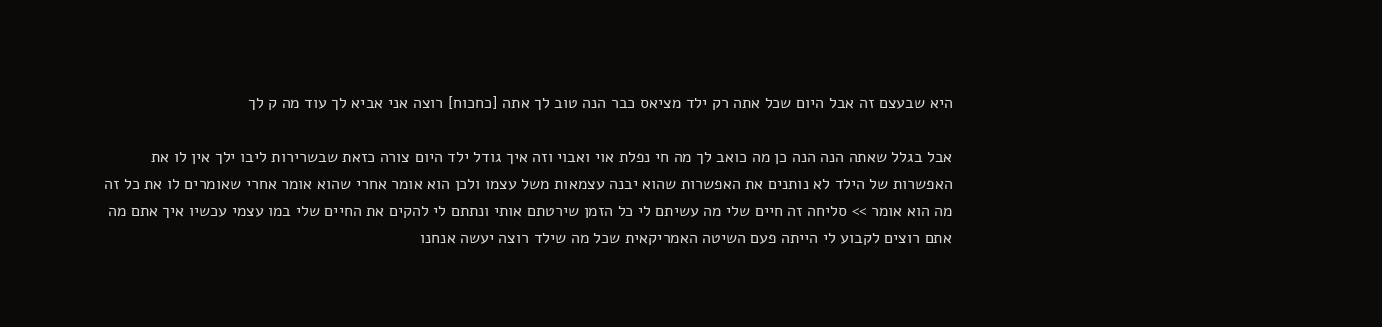היא שבעצם זה אבל היום שכל אתה רק ילד מציאס כבר הנה טוב לך אתה [כחכוח] רוצה אני אביא לך עוד מה ק לך

אבל בגלל שאתה הנה הנה כן מה כואב לך מה חי נפלת אוי ואבוי וזה איך גודל ילד היום צורה כזאת שבשרירות ליבו ילך אין לו את האפשרות של הילד לא נותנים את האפשרות שהוא יבנה עצמאות משל עצמו ולכן הוא אומר אחרי שהוא אומר אחרי שאומרים לו את כל זה מה הוא אומר >> סליחה זה חיים שלי מה עשיתם לי כל הזמן שירטתם אותי ונתתם לי להקים את החיים שלי במו עצמי עכשיו איך אתם מה אתם רוצים לקבוע לי הייתה פעם השיטה האמריקאית שכל מה שילד רוצה יעשה אנחנו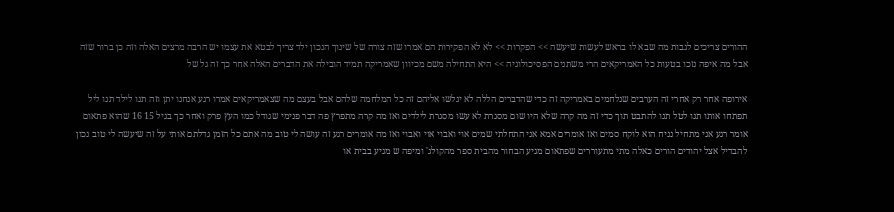ההורים צריכים לגבות מה שבא לו בראש לעשות שיעשה >> הפקרות >> לא לא הפקירות הם אמרו שזה צורה של שינוך הנכון ילד צריך לבטא את עצמו יש הרבה מרצים האלה וזה כן ברור שזה אבל מה איפה נזכו בטעות כל האמריקאים הרי משתנים הפסיכולוגיה >> היא התחילה משם מכיוון שאמריקה תמיד הובילה את הדברים האלה אחר כך זה גל של

אירופה אחר רק אחרי זה הערבים שנלחמים באמריקה זה כדי שהדברים הללה לא יגלשו אליהם זה כל המלחמה שלהם אבל בעצם מה שצאמריקאים אמרו רגע אנחנו יתן וזה תנו לילד תנו ליל תפתחו אותו תנו לטל תנו להתבט תוך כדי זה מה קרה שלא היו שום מסגרת לא עשו מסגרת לילדים ואז מה קרה מתפרץ פה דבר פנימי שגודל כמו העץ פרק ואחר כך בגיל 15 16 שהוא פתאום אומר רגע אני מתחיל נניח הוא לוקח סמים ואז אומרים אמא אני התחלתי שמים אוי ואבוי אוי ואבוי ואז מה אומרים רגע זה עושה לי טוב מה אתם כל הזמן גדלתם אותי על זה שיעשה לי טוב נכון להבדיל אצל יהודים הורים כאלה מתי מתעוררים שפתאום מגיע הבחור מהבית ספר מהקולג' ומיפה ש מגיע בבית או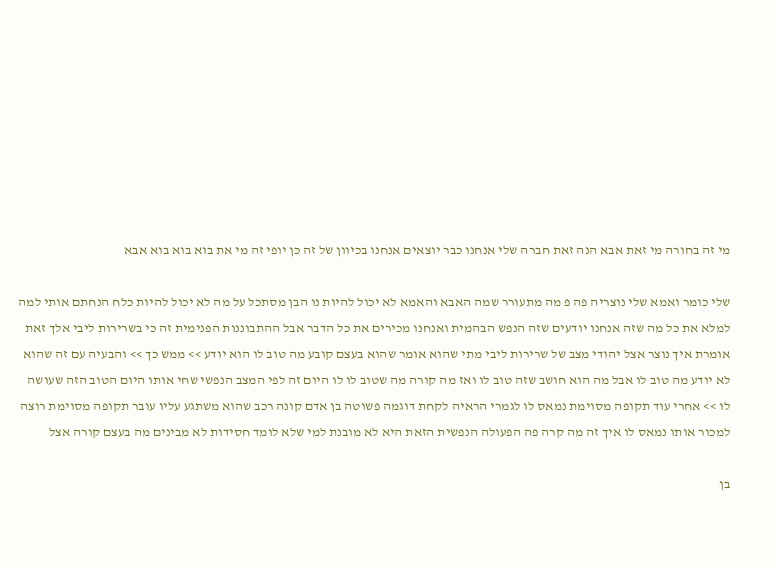מי זה בחורה מי זאת אבא הנה זאת חברה שלי אנחנו כבר יוצאים אנחנו בכיוון של זה כן יופי זה מי את בוא בוא בוא אבא

שלי כומר ואמא שלי נוצריה פה פ מה מתעורר שמה האבא והאמא לא יכול להיות נו הבן מסתכל על מה לא יכול להיות כלח הנחתם אותי למה למלא את כל מה שזה אנחנו יודעים שזה הנפש הבהמית ואנחנו מכירים את כל הדבר אבל ההתבוננות הפנימית זה כי בשרירות ליבי אלך זאת אומרת איך נוצר אצל יהודי מצב של שרירות ליבי מתי שהוא אומר שהוא בעצם קובע מה טוב לו הוא יודע >> ממש כך >> והבעיה עם זה שהוא לא יודע מה טוב לו אבל מה הוא חושב שזה טוב לו ואז מה קורה מה שטוב לו לו היום זה לפי המצב הנפשי שחי אותו היום הטוב הזה שעושה לו >> אחרי עוד תקופה מסוימת נמאס לו לגמרי הראיה לקחת דוגמה פשוטה בן אדם קונה רכב שהוא משתגע עליו עובר תקופה מסוימת רוצה למכור אותו נמאס לו איך זה מה קרה פה הפעולה הנפשית הזאת היא לא מובנת למי שלא לומד חסידות לא מבינים מה בעצם קורה אצל

בן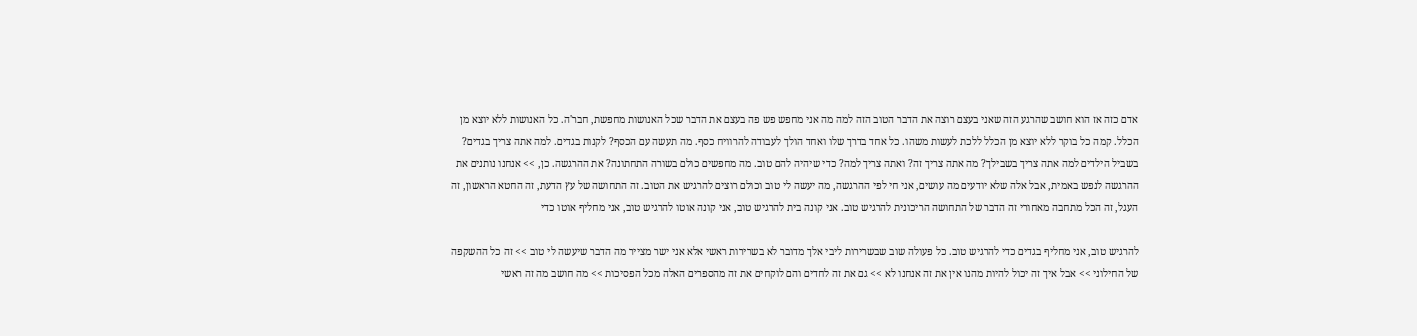אדם כזה אז הוא חושב שהרגע הזה שאני בעצם רוצה את הדבר הטוב הזה למה מה אני מחפש פש פה בעצם את הדבר שכל האנושות מחפשת, חבר'ה. כל האנושות ללא יוצא מן הכלל. קמה כל בוקר ללא יוצא מן הכלל ללכת לעשות משהו. כל אחד בדרך שלו ואחד הולך לעבודה להרוויח כסף. מה תעשה עם הכסף? לקנות בגדים. למה אתה צריך בגדים? בשביל הילדים למה אתה צריך בשבילך? מה אתה צריך זה? ואתה צריך למה? כדי שיהיה להם טוב. מה מחפשים כולם בשורה התחתונה? את ההרגשה. כן, >> אנחנו נותנים את ההרגשה לנפש באמית, אבל אלה שלא יודעים מה עושים, אני חי לפי ההרגשה, מה יעשה לי טוב וכולם רוצים להרגיש את הטוב. זה התחושה של עץ הדעת, זה החטא הראשון, זה העגל, זה הכל מתחבה מאחורי זה הדבר של התחושה הריכונית להרגיש טוב. אני קונה בית להרגיש טוב, אני קונה אוטו להרגיש טוב, אני מחליף אוטו כדי

להרגיש טוב, אני מחליף בגדים כדי להרגיש טוב. כל פעולה שוב שבשרירות ליבי אלך מדובר לא בשרירות ראשי אלא אני ישר מצייר מה הדבר שיעשה לי טוב >> זה כל ההשקפה של החילוני >> אבל איך זה יכול להיות מהנו אין את זה אנחנו לא >> גם את זה לחדים והם לוקחים את זה מהספרים האלה מכל הפסיכות >> מה חושב מה זה ראשי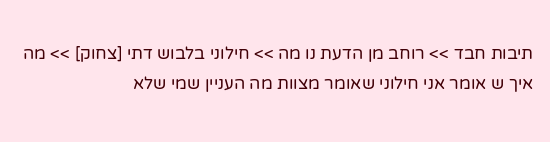תיבות חבד >> רוחב מן הדעת נו מה >> חילוני בלבוש דתי [צחוק] >> מה איך ש אומר אני חילוני שאומר מצוות מה העניין שמי שלא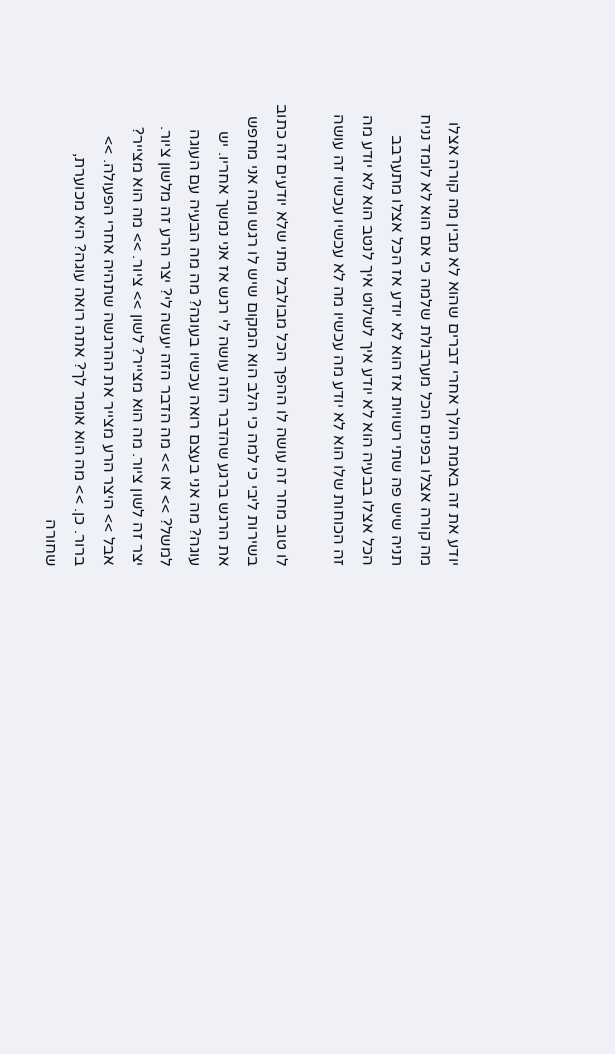יודע את זה באמת הולך אחרי דברים שהוא לא מבין מה קורה אצלו מה קורה אצלו בפנים הכל מערבולת שלמה כי אם הוא לא לומד נניח תניה שיש פה שתי רשויות אז הוא לא יודע אז הכל אצלו מתערבב הכל אצלו בבעיה הוא לא יודע איך לשלוט איך לנטב הוא לא יודע מה זה הכוחות שלו הוא לא יודע מה עכשיו מה לא עכשיו עכשיו זה עושה

לו טוב מחר זה עושה לו ההפך הכל מבולבל מתי שלא יודעים זה כתוב בשירות ליבי כי למה כי הלב הוא המקום שיש לו רגש ומה אני מחפש את הרגש ברגע שהדבר הזה עושה לי רגש אז אני נמשך אחריו. יש עוגה? מה אני בעצם רואה עכשיו בעוגה? מה מה הבעיה עם העוגה למשל? >> או >> מה הדבר הזה יעשה לי? יצר הרע זה מלשון ציור. יצר זה לשון ציור. מה הוא מצייר? לשון >> ציור. >> מה הוא מצייר? אבל >> היצר הרע מצייר את ההרגשה שתהיה אחרי הפעולה. >> ברור. כן. >> מה הוא אומר לך? אתה רואה עוגה? היא מכוערת, שחורה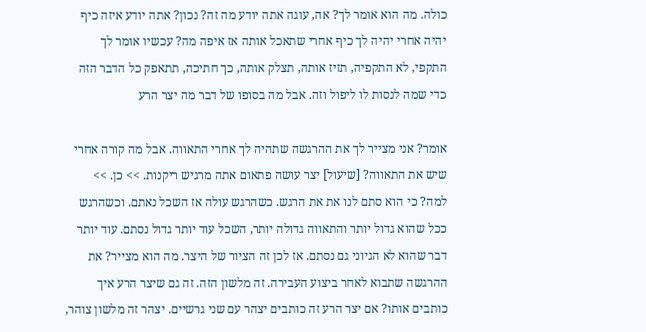כולה. מה הוא אומר לך? אה, עוגה אתה יודע מה זה? נכון? אתה יודע איזה כיף יהיה אחרי יהיה לך כיף אחרי שתאכל אותה אז איפה מה? עכשיו אומר לך התקפי, לא התקפיה, תזיז אותה, תצלק אותה, כך חתיכה, תתאפק כל הדבר הזה כדי שמה לנסות לו ליפול וזה. אבל מה בסופו של דבר מה יצר הרע

אומר? אני מצייר לך את ההרגשה שתהיה לך אחרי התאווה. אבל מה קורה אחרי שיש את התאווה? [שיעול] יצר עושה פתאום אתה מרגיש ריקנות. >> כן. >> למה? כי הוא סתם לנו את את הרגש. כשהרגש עולה אז השכל נאתם. וכשהרגש ככל שהוא גדול יותר והתאווה גדולה יותר, השכל עוד יותר גדול נסתם. עוד יותר דבר שהוא לא הגיוני גם נסתם. אז לכן זה הציור של היצר. מה הוא מצייר? את ההרגשה שתבוא לאחר ביצוע העבירה. זה מלשון הזה. זה גם שיצר הרע איך כותבים אותו? אם יצר הרע זה כותבים יצהר עם שני גרשיים. יצהר זה מלשון צוהר,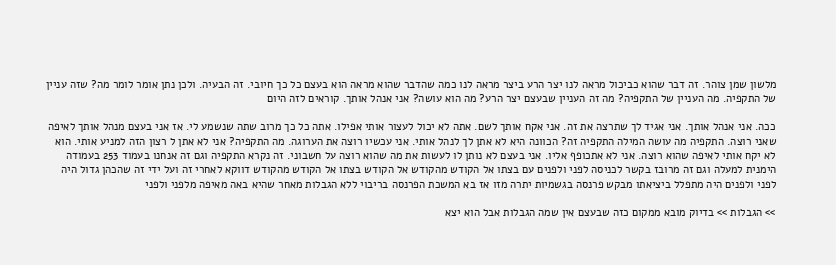מלשון שמן צוהר. זה דבר שהוא כביכול מראה לנו יצר הרע ביצר מראה לנו כמה שהדבר שהוא מראה הוא בעצם כל כך חיובי. זה הבעיה. ולכן נתן אומר לומר מה? שזה עניין של התקפיה. מה העניין של התקפיה? מה זה העניין שבעצם יצר הרע? מה הוא עושה? אני אנהל אותך. קוראים לזה היום

ככה. אני אנהל אותך. אני אגיד לך שתרצה את זה. אני אקח אותך לשם. אתה לא יכול לעצור אותי אפילו. אתה כל כך מרוב שתה שנשמע לי. אז אני בעצם מנהל אותך לאיפה שאני רוצה. התקפיה מה עושה המילה התקפיה זה? הכוונה היא לא אתן לך לנהל אותי. אני עכשיו רוצה את הערוגה. מה התקפיה? אני לא אתן ל רצון הזה למניע אותי. הוא לא יקח אותי לאיפה שהוא רוצה. אני לא אתכופף אליו. אני בעצם לא נותן לו לעשות את מה שהוא רוצה על חשבוני. זה נקרא התקפיה וגם זה אנחנו בעמוד 253 בעמודה הימנית למעלה וגם זה מרובז בקשר לכניסה לפני ולפנים עם בצתו אל הקודש מהקודש אל הקודש בצתו אל הקודש מהקודש דווקא לאחרי זה ועל ידי זה שהכהן גדול היה לפני ולפנים היה מתפלל ביציאתו מבקש פרנסה בגשמיות יתרה מזו אז בא המשכת הפרנסה בריבוי ללא הגבלות מאחר שהיא באה מאיפה מלפני ולפני

>> הגבלות >> בדיוק מובא ממקום כזה שבעצם אין שמה הגבלות אבל הוא יצא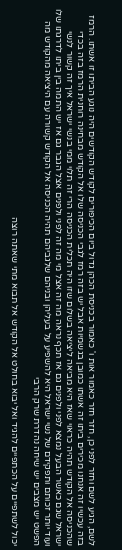לשם, הגיע לשם וחזר לפני כן, חזר חזר כאמור אות ו' כאמור בכניסת הכהן גדול ביום הכיפורים לקודש הקודשים היה נוגע הביתו זו אשתו. הרמז בזה עכשיו זה אנחנו מכירים ביתו זה אשתו כמובן בגשמיות אבל יש בזה רמז לגבי הכניסה שלו אל הקודש מבחינה רוחנית הרמז בזה בכדי שהכניסה אל הקודש תהיה כראוי שאז היא מביאה ליציאה בשלום שזו היה תכלית הכניסה הרי זה תלוי ממי בנשי ישראל איך זה קשור לנשי ישראל שגם כאשר הבעל נמצא לפני ולפנים גם אז תכף נראה מה זה אצל מי מה זה לפני ולפנים אצל הגבר גם אז יש התמה בין ביתו לדרגתו שלו ועוד יותר זכותם ותפקידם של נשי ישראל היא להשפיע על בעליהן ובניהם שלגביהם תהיה הכניסה אל הקודש קשורה עם היציאה מהקודש מה הפשט יש מצבים יש שיחה נהדרת שרק הרבי

יכול לשתפיים על הכתפיים להגיד ואל יבוא בחולט אל הקודש אל תבוא מתי שאתה רוצה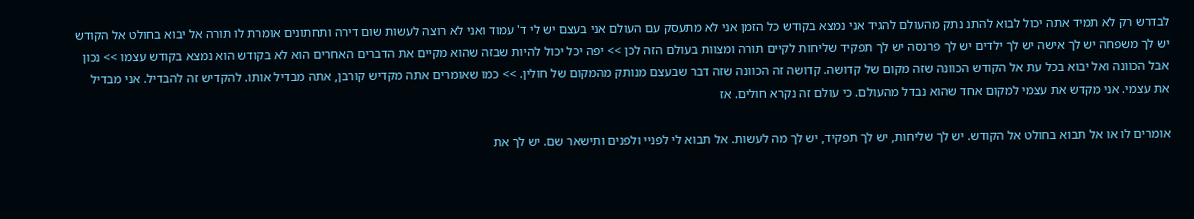לבדרש רק לא תמיד אתה יכול לבוא להתנ נתק מהעולם להגיד אני נמצא בקודש כל הזמן אני לא מתעסק עם העולם אני בעצם יש לי ד' עמוד ואני לא רוצה לעשות שום דירה ותחתונים אומרת לו תורה אל יבוא בחולט אל הקודש יש לך משפחה יש לך אישה יש לך ילדים יש לך פרנסה יש לך תפקיד שליחות לקיים תורה ומצוות בעולם הזה לכן >> יפה יכל יכול להיות שבזה שהוא מקיים את הדברים האחרים הוא לא בקודש הוא נמצא בקודש עצמו >> נכון אבל הכוונה ואל יבוא בכל עת אל הקודש הכוונה שזה מקום של קדושה. קדושה זה הכוונה שזה דבר שבעצם מנותק מהמקום של חולין. >> כמו שאומרים אתה מקדיש קורבן, אתה מבדיל אותו. להקדיש זה להבדיל. אני מבדיל את עצמי. אני מקדש את עצמי למקום אחד שהוא נבדל מהעולם. כי עולם זה נקרא חולים. אז

אומרים לו או אל תבוא בחולט אל הקודש. יש לך שליחות, יש לך תפקיד, יש לך מה לעשות. אל תבוא לי לפניי ולפנים ותישאר שם. יש לך את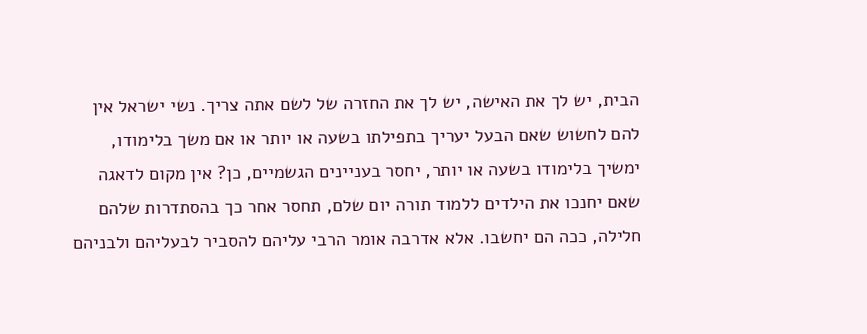הבית, יש לך את האישה, יש לך את החזרה של לשם אתה צריך. נשי ישראל אין להם לחשוש שאם הבעל יעריך בתפילתו בשעה או יותר או אם משך בלימודו, ימשיך בלימודו בשעה או יותר, יחסר בעניינים הגשמיים, כן? אין מקום לדאגה שאם יחנכו את הילדים ללמוד תורה יום שלם, תחסר אחר כך בהסתדרות שלהם חלילה, ככה הם יחשבו. אלא אדרבה אומר הרבי עליהם להסביר לבעליהם ולבניהם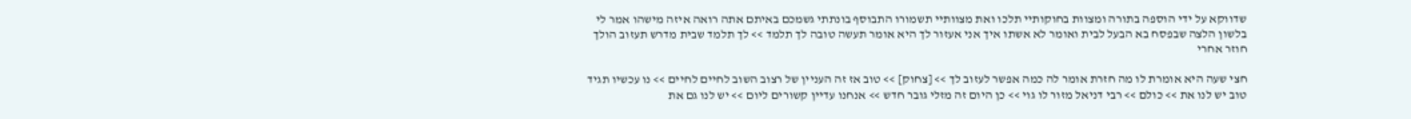שדווקא על ידי הוספה בתורה ומצוות בחוקותיי תלכו ואת מצוותיי תשמורו התבוסף בונתתי גשמכם באיתם אתה רואה איזה מישהו אמר לי בלשון הלצה שבפסח בא הבעל לבית ואומר לא אשתו איך אני אעזור לך היא אומר תעשה טובה לך תלמד >> לך תלמד שבית מדרש תעזוב הולך חוזר אחרי

חצי שעה היא אומרת לו מה חזרת אומר לה כמה אפשר לעזוב לך >> [צחוק] >> טוב אז זה העניין של רצוב השוב לחיים לחיים >> נו עכשיו תגיד טוב יש לנו את >> כולם >> רבי דניאל מזור לו גוי >> כן היום זה מזלי גובר חדש >> אנחנו עדיין קשורים ליום >> יש לנו גם את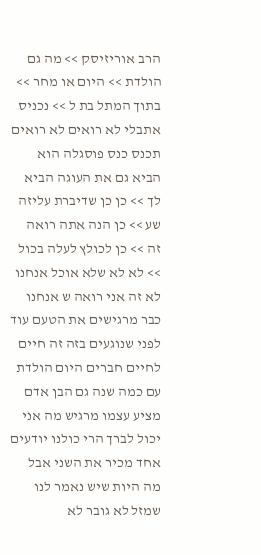הרב אוריזיסק >> מה גם הולדת >> היום או מחר >> בתוך המתל בת ל >> נכניס אתבלי לא רואים לא רואים תכנס כנס פוסגלה הוא הביא גם את העוגה הביא לך >> כן כן שדיברת עליזה שע >> כן הנה אתה רואה זה >> כן לכולץ לעלה בכול >> לא לא שלא אוכל אנחנו לא זה אני רואה ש אנחנו כבר מרגישים את הטעם עוד לפני שנוגעים בזה זה חיים לחיים חברים היום הולדת עם כמה שנה גם הבן אדם מציע עצמו מרגיש מה אני יכול לברך הרי כולנו יודעים אחד מכיר את השני אבל מה היות שיש נאמר לנו שמזל לא גובר לא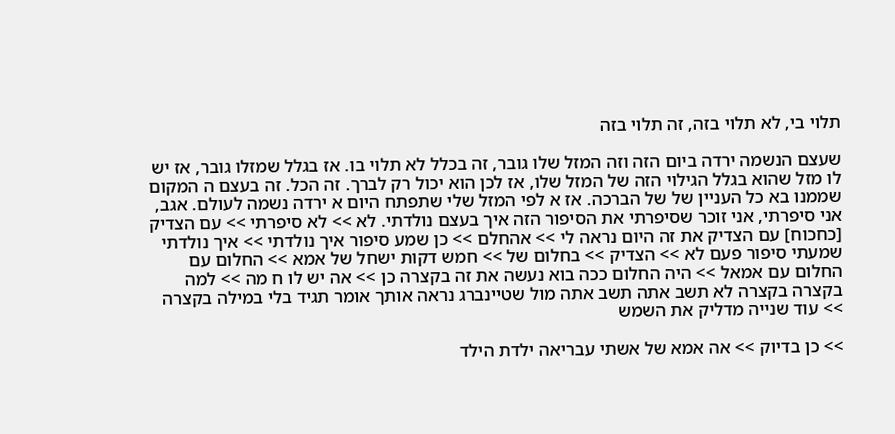תלוי בי, לא תלוי בזה, זה תלוי בזה

שעצם הנשמה ירדה ביום הזה וזה המזל שלו גובר, זה בכלל לא תלוי בו. אז בגלל שמזלו גובר, אז יש לו מזל שהוא בגלל הגילוי הזה של המזל שלו, אז לכן הוא יכול רק לברך. זה הכל. זה בעצם ה המקום שממנו בא כל העניין של של הברכה. אז א לפי המזל שלי שתפתח היום א ירדה נשמה לעולם. אגב, אני סיפרתי, אני זוכר שסיפרתי את הסיפור הזה איך בעצם נולדתי. לא >> לא סיפרתי >> עם הצדיק [כחכוח] עם הצדיק את זה היום נראה לי >> אהחלם >> כן שמע סיפור איך נולדתי >> איך נולדתי שמעתי סיפור פעם לא >> הצדיק >> בחלום של >> חמש דקות ישחל של אמא >> החלום עם החלום עם אמאל >> היה החלום ככה בוא נעשה את זה בקצרה כן >> אה יש לו ח מה >> למה בקצרה בקצרה לא תשב אתה תשב אתה מול שטיינברג נראה אותך אומר תגיד בלי במילה בקצרה >> עוד שנייה מדליק את השמש

>> כן בדיוק >> אה אמא של אשתי עבריאה ילדת הילד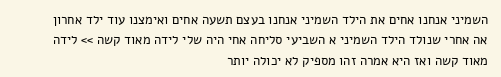השמיני אנחנו אחים את הילד השמיני אנחנו בעצם תשעה אחים ואימצנו עוד ילד אחרון אה אחרי שנולד הילד השמיני א השביעי סליחה אחי היה שלי לידה מאוד קשה >> לידה מאוד קשה ואז היא אמרה זהו מספיק לא יכולה יותר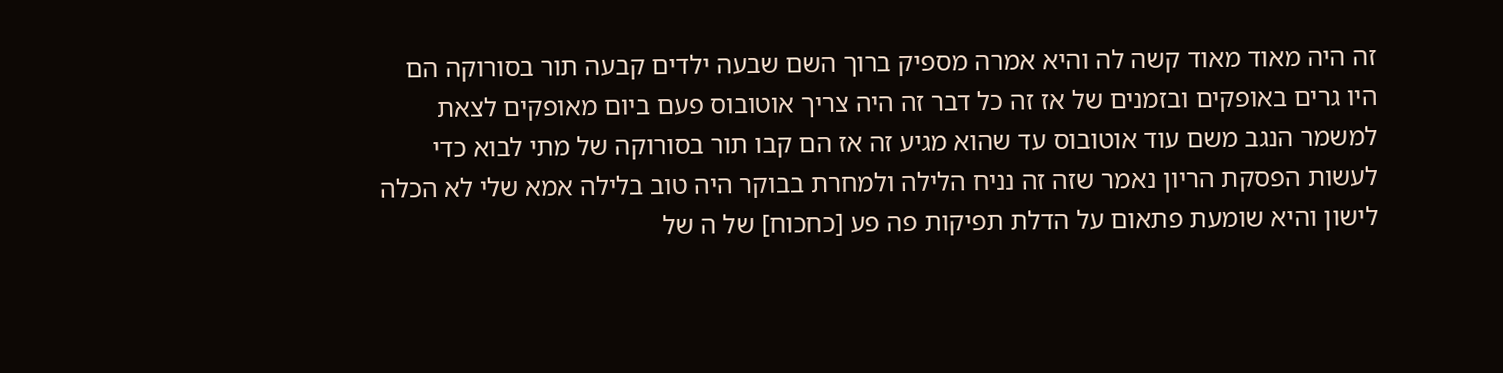זה היה מאוד מאוד קשה לה והיא אמרה מספיק ברוך השם שבעה ילדים קבעה תור בסורוקה הם היו גרים באופקים ובזמנים של אז זה כל דבר זה היה צריך אוטובוס פעם ביום מאופקים לצאת למשמר הנגב משם עוד אוטובוס עד שהוא מגיע זה אז הם קבו תור בסורוקה של מתי לבוא כדי לעשות הפסקת הריון נאמר שזה זה נניח הלילה ולמחרת בבוקר היה טוב בלילה אמא שלי לא הכלה לישון והיא שומעת פתאום על הדלת תפיקות פה פע [כחכוח] של ה של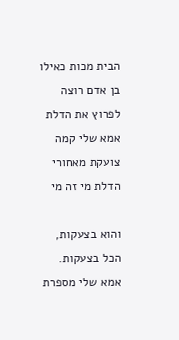הבית מכות כאילו בן אדם רוצה לפרוץ את הדלת אמא שלי קמה צועקת מאחורי הדלת מי זה מי

והוא בצעקות, הכל בצעקות. אמא שלי מספרת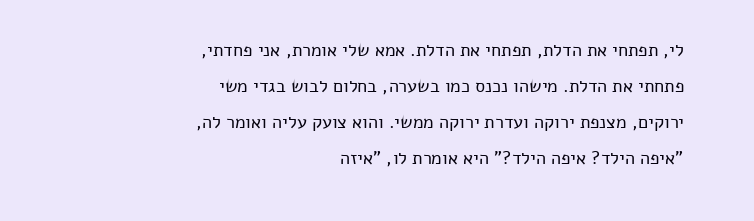לי, תפתחי את הדלת, תפתחי את הדלת. אמא שלי אומרת, אני פחדתי, פתחתי את הדלת. מישהו נכנס כמו בשערה, בחלום לבוש בגדי משי ירוקים, מצנפת ירוקה ועדרת ירוקה ממשי. והוא צועק עליה ואומר לה, "איפה הילד? איפה הילד?" היא אומרת לו, "איזה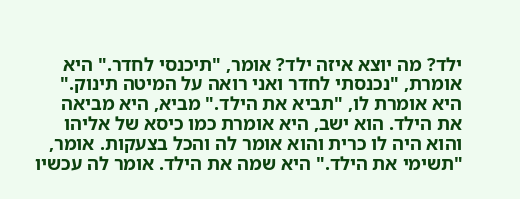ילד? מה יוצא איזה ילד? אומר, "תיכנסי לחדר." היא אומרת, "נכנסתי לחדר ואני רואה על המיטה תינוק." היא אומרת לו, "תביא את הילד." מביא, היא מביאה את הילד. הוא ישב, היא אומרת כמו כיסא של אליהו והוא היה לו כרית והוא אומר לה והכל בצעקות. אומר, "תשימי את הילד." היא שמה את הילד. אומר לה עכשיו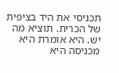תכניסי את היד בציפית של הכרית. תוציא מה יש. היא אומרת היא מכניסה היא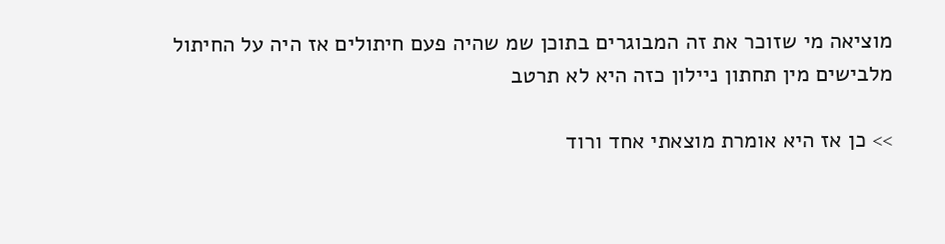מוציאה מי שזוכר את זה המבוגרים בתוכן שמ שהיה פעם חיתולים אז היה על החיתול מלבישים מין תחתון ניילון כזה היא לא תרטב

>> כן אז היא אומרת מוצאתי אחד ורוד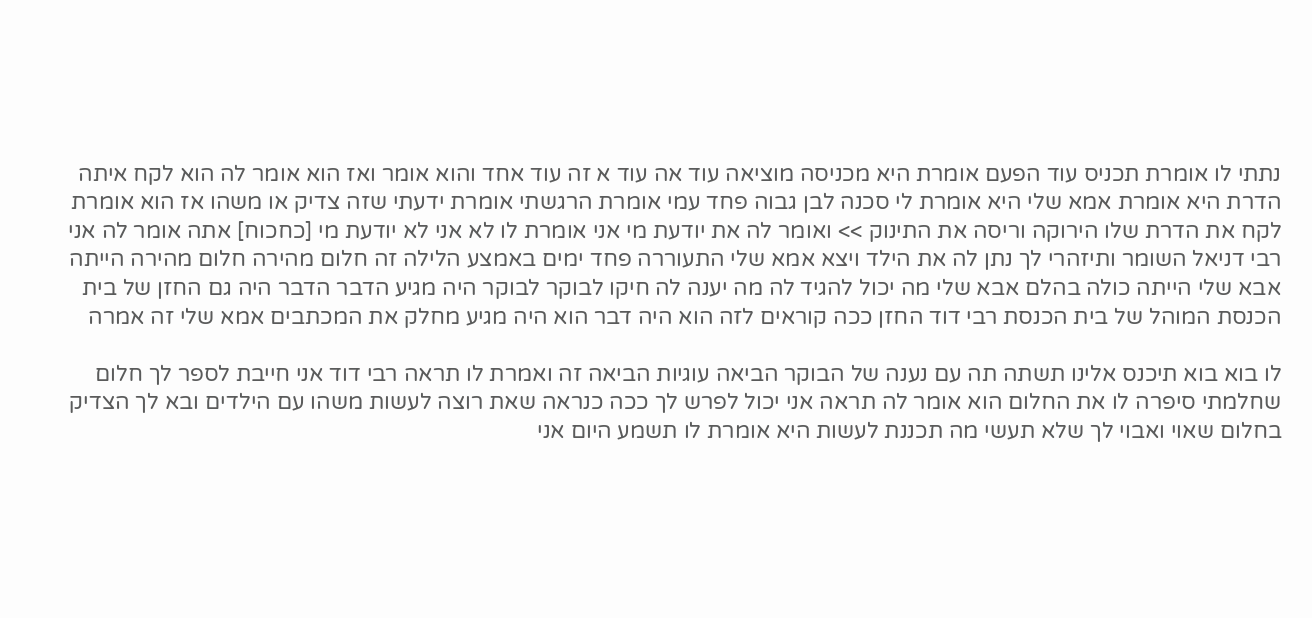נתתי לו אומרת תכניס עוד הפעם אומרת היא מכניסה מוציאה עוד אה עוד א זה עוד אחד והוא אומר ואז הוא אומר לה הוא לקח איתה הדרת היא אומרת אמא שלי היא אומרת לי סכנה לבן גבוה פחד עמי אומרת הרגשתי אומרת ידעתי שזה צדיק או משהו אז הוא אומרת לקח את הדרת שלו הירוקה וריסה את התינוק >> ואומר לה את יודעת מי אני אומרת לו לא אני לא יודעת מי [כחכוח] אתה אומר לה אני רבי דניאל השומר ותיזהרי לך נתן לה את הילד ויצא אמא שלי התעוררה פחד ימים באמצע הלילה זה חלום מהירה חלום מהירה הייתה אבא שלי הייתה כולה בהלם אבא שלי מה יכול להגיד לה מה יענה לה חיקו לבוקר לבוקר היה מגיע הדבר הדבר היה גם החזן של בית הכנסת המוהל של בית הכנסת רבי דוד החזן ככה קוראים לזה הוא היה דבר הוא היה מגיע מחלק את המכתבים אמא שלי זה אמרה

לו בוא בוא תיכנס אלינו תשתה תה עם נענה של הבוקר הביאה עוגיות הביאה זה ואמרת לו תראה רבי דוד אני חייבת לספר לך חלום שחלמתי סיפרה לו את החלום הוא אומר לה תראה אני יכול לפרש לך ככה כנראה שאת רוצה לעשות משהו עם הילדים ובא לך הצדיק בחלום שאוי ואבוי לך שלא תעשי מה תכננת לעשות היא אומרת לו תשמע היום אני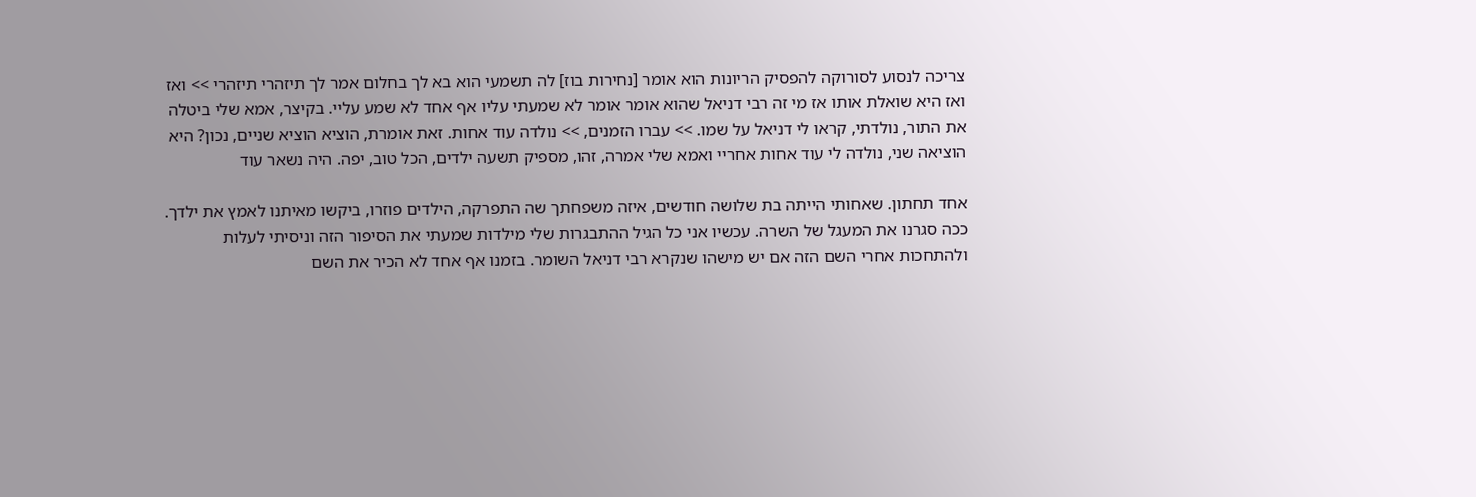צריכה לנסוע לסורוקה להפסיק הריונות הוא אומר [נחירות בוז] לה תשמעי הוא בא לך בחלום אמר לך תיזהרי תיזהרי >> ואז ואז היא שואלת אותו אז מי זה רבי דניאל שהוא אומר אומר לא שמעתי עליו אף אחד לא שמע עליי. בקיצר, אמא שלי ביטלה את התור, נולדתי, קראו לי דניאל על שמו. >> עברו הזמנים, >> נולדה עוד אחות. זאת אומרת, הוציא הוציא שניים, נכון? היא הוציאה שני, נולדה לי עוד אחות אחריי ואמא שלי אמרה, זהו, מספיק תשעה ילדים, הכל טוב, יפה. היה נשאר עוד

אחד תחתון. שאחותי הייתה בת שלושה חודשים, איזה משפחתך שה התפרקה, הילדים פוזרו, ביקשו מאיתנו לאמץ את ילדך. ככה סגרנו את המעגל של השרה. עכשיו אני כל הגיל ההתבגרות שלי מילדות שמעתי את הסיפור הזה וניסיתי לעלות ולהתחכות אחרי השם הזה אם יש מישהו שנקרא רבי דניאל השומר. בזמנו אף אחד לא הכיר את השם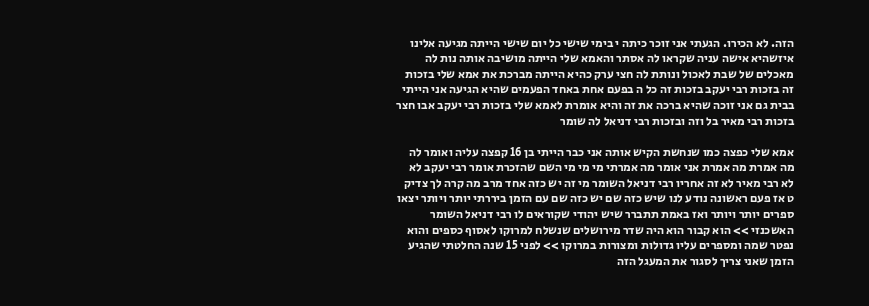הזה. לא הכירו. הגעתי אני זוכר כיתה י בימי שישי כל יום שישי הייתה מגיעה אלינו איזשהיא אישה עניה שקראו לה אסתר והאמא שלי הייתה מושיבה אותה נות לה מאכלים של שבת לאכול ונותת לה חצי ערק כהיא הייתה מברכת את אמא שלי בזכות זה בזכות רבי יעקב בזכות זה כל ה בפעם אחת באחד הפעמים שהיא הגיעה אני הייתי בבית גם אני זוכה שהיא ברכה את זה והיא אומרת לאמא שלי בזכות רבי יעקב אבו חצר בזכות רבי מאיר בל וזה ובזכות רבי דניאל לה שומר

אמא שלי כפצה כמו שנחשת הקיש אותה אני כבר הייתי בן 16 קפצה עליה ואומר לה מה אמרת מה אמרת אני אומר מה אמרתי מי מי מי השם שהזכרת אומר רבי יעקב לא לא רבי מאיר לא זה אחריו רבי דניאל השומר מי זה יש כזה אחד מרב מה קרה לך צדיק ט אז פעם ראשונה נודע לנו שיש כזה שם יש כזה שם עם הזמן ביררתי יותר ויותר יצאו ספרים יותר ויותר ואז באמת תתברר שיש יהודי שקוראים לו רבי דניאל השומר האשכנזי >> הוא קבור הוא היה שדר מירושלים שנשלח למרוקו לאסוף כספים והוא נפטר שמה ומספרים עליו גדולות ומצורות במרוקו >> לפני 15 שנה החלטתי שהגיע הזמן שאני צריך לסגור את המעגל הזה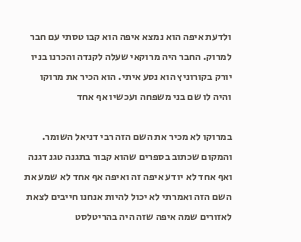ולדעת איפה הוא נמצא איפה הוא קבו טסתי עם חבר למרוק. החבר היה מרוקאי שעלה לקנדה והכרנו בניו יורק בקורוניץ הוא נסע איתי. הוא הכיר את מרוקו והיה לו שם בני משפחה ועכשיו אף אחד

במרוקו לא מכיר את השם הזה רבי דניאל השומר. והמקום שכתוב בספרים שהוא קבור בתגנה טגנ דגנה ואף אחד לא יודע איפה זה ואיפה אף אחד לא שמע את השם הזה ואמרתי לא יכול להיות אנחנו חייבים לצאת לאזורים שמה איפה שזה היה בהריטלסט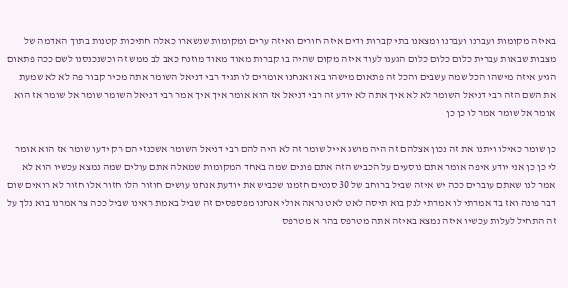באיזה מקומות ועברנו ועברנו ומצאנו בתי קברות ודים איזה חורים ואיזה ערים ומקומות שנשארו כאלה חתיכות קטנות בתוך האדמה של מצבות שבאות עברית כלום כלום כלום הגענו לעוד איזה מקום שהיה בו קברות מאוד מאוד מוזנח כאב לב ממש זה וכשנכנסנו לשם ככה פתאום הגיע איזה מישהו הכל שמה עשבים והכל זה פתאום מישהו בא ואנחנו אומרים לו תגיד רבי דניאל השומר אתה מכיר קבור פה לא לא שמעת את השם הזה רבי דניאל השומר לא לא איך אתה לא יודע זה רבי דניאל אז הוא אומר איך איך אמר רבי דניאל השומר שומר אל שומר אז הוא אומר אל שומר אמר לו כן כן

כן שומר כאילו ויתנו את זה נכון אצלהם זה היה מושג אייל שומר זה לא היה להם רבי דניאל השומר אשכנזי הם רק ידעו שומר אז הוא אומר לי כן כן אני יודע איפה אומר אתם נוסעים על הכביש הזה אתם פונים שמה באחד המקומות שמאלה אתם עולים שמה נמצא עכשיו הוא לא אמר לנו שאתם עוברים ככה יש איזה שביל ברוחב של 30 סנטים חזמנו שכביש את יודעת אנחנו עושים חוזור הלו חזור אלו חזור לא רואים שום דבר פונה ואז בד אמרתי לו אמרתי לנק בוא תיסה לאט לאט נראה אולי אנחנו מפספסים זה שביל באמת ראינו שביל ככה צר אמרנו בוא נלך על זה התחיל לעלות עכשיו איזה נמצא באיזה אתה מטרפס בהר א מטרפס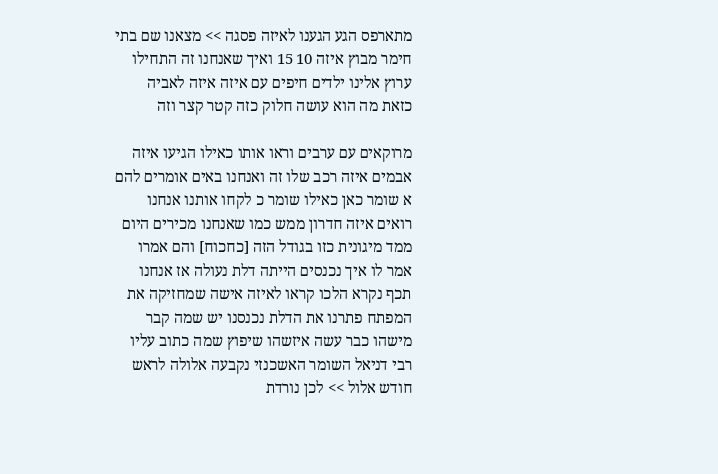מתארפס הגע הגענו לאיזה פסגה >> מצאנו שם בתי חימר מבוץ איזה 10 15 ואיך שאנחנו זה התחילו ערוץ אלינו ילדים חיפים עם איזה איזה לאביה כזאת מה הוא עושה חלוק כזה קטר קצר וזה

מרוקאים עם ערבים וראו אותו כאילו הגיעו איזה אבמים איזה רכב שלו זה ואנחנו באים אומרים להם א שומר כאן כאילו שומר כ לקחו אותנו אנחנו רואים איזה חדרון ממש כמו שאנחנו מכירים היום ממד מיגונית כזו בגודל הזה [כחכוח] והם אמרו אמר לו איך נכנסים הייתה דלת נעולה אז אנחנו תכף נקרא הלכו קראו לאיזה אישה שמחזיקה את המפתח פתרנו את הדלת נכנסנו יש שמה קבר מישהו כבר עשה איזשהו שיפוץ שמה כתוב עליו רבי דניאל השומר האשכנזי נקבעה אלולה לראש חודש אלול >> לכן נורדת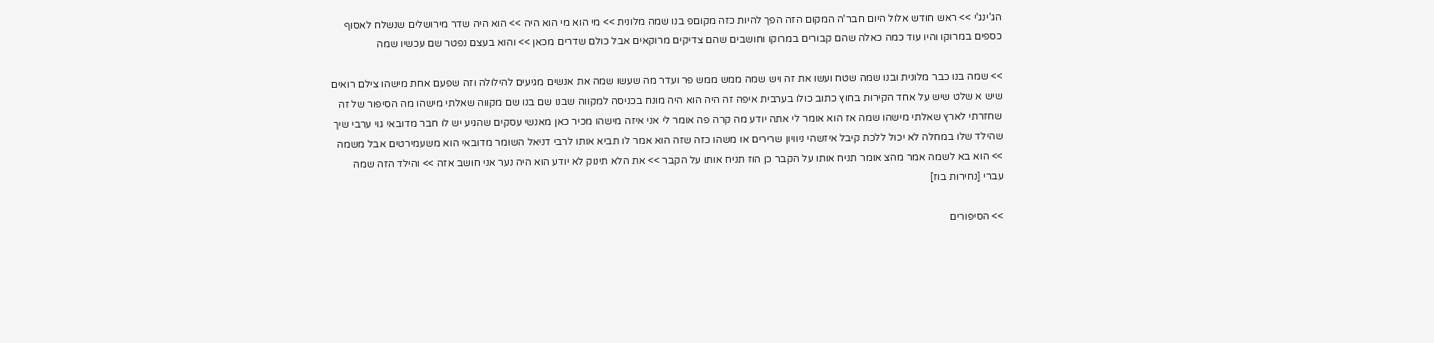הג'ינג'י >> ראש חודש אלול היום חבר'ה המקום הזה הפך להיות כזה מקוםפ בנו שמה מלונית >> מי הוא מי הוא היה >> הוא היה שדר מירושלים שנשלח לאסוף כספים במרוקו והיו עוד כמה כאלה שהם קבורים במרוקו וחושבים שהם צדיקים מרוקאים אבל כולם שדרים מכאן >> והוא בעצם נפטר שם עכשיו שמה

>> שמה בנו כבר מלונית ובנו שמה שטח ועשו את זה ויש שמה ממש ממש פר ועדר מה שעשו שמה את אנשים מגיעים להילולה וזה שפעם אחת מישהו צילם רואים שיש א שלט שיש על אחד הקירות בחוץ כתוב כולו בערבית איפה זה היה הוא היה מונח בכניסה למקווה שבנו שם בנו שם מקווה שאלתי מישהו מה הסיפור של זה שחזרתי לארץ שאלתי מישהו שמה אז הוא אומר לי אתה יודע מה קרה פה אומר לי אני איזה מישהו מכיר כאן מאנשי עסקים שהגיע יש לו חבר מדובאי גוי ערבי שיך שהילד שלו במחלה לא יכול ללכת קיבל איזשהי ניוויון שרירים או משהו כזה שזה הוא אמר לו תביא אותו לרבי דניאל השומר מדובאי הוא משעמירטים אבל משמה >> הוא בא לשמה אמר מהצ אומר תניח אותו על הקבר כן הוז תניח אותו על הקבר >> את הלא תינוק לא יודע הוא היה נער אני חושב אזה >> והילד הזה שמה עברי [נחירות בוז]

>> הסיפורים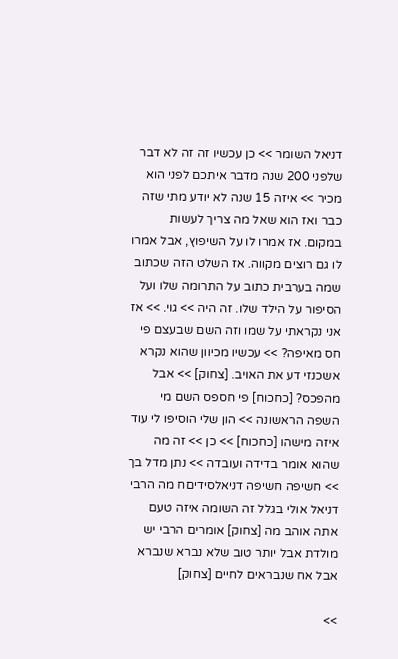דניאל השומר >> כן עכשיו זה זה לא דבר שלפני 200 שנה מדבר איתכם לפני הוא מכיר >> איזה 15 שנה לא יודע מתי שזה כבר ואז הוא שאל מה צריך לעשות במקום. אז אמרו לו על השיפוץ, אבל אמרו לו גם רוצים מקווה. אז השלט הזה שכתוב שמה בערבית כתוב על התרומה שלו ועל הסיפור על הילד שלו. זה היה >> גוי. >> אז אני נקראתי על שמו וזה השם שבעצם פי חס מאיפה? >> עכשיו מכיוון שהוא נקרא אשכנזי דע את האויב. [צחוק] >> אבל מהפכס? [כחכוח] פי חספס השם מי השפה הראשונה >> הון שלי הוסיפו לי עוד איזה מישהו [כחכוח] >> כן >> זה מה שהוא אומר בדידה ועובדה >> נתן מדל בך >> חשיפה חשיפה דניאלסידיםח מה הרבי דניאל אולי בגלל זה השומה איזה טעם אתה אוהב מה [צחוק] אומרים הרבי יש מולדת אבל יותר טוב שלא נברא שנברא אבל אח שנבראים לחיים [צחוק]

>>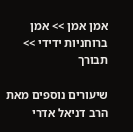אמן אמן >> אמן ברוחניות ידידי >> תבורך

שיעורים נוספים מאת הרב דניאל אדרי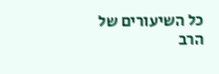כל השיעורים של הרב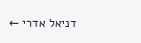דניאל אדרי ←